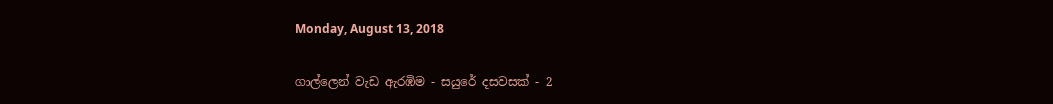Monday, August 13, 2018

ගාල්ලෙන් වැඩ ඇරඹිම - සයුරේ දසවසක් - 2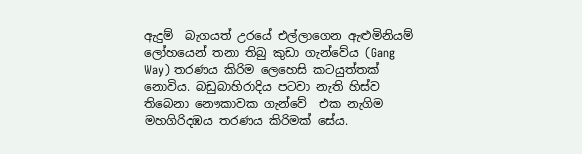ඇදුම්  බැගයත් උරයේ එල්ලාගෙන ඇළුමිනියම් ලෝහයෙන් තනා තිබු කුඩා ගැන්වේය (Gang Way) තරණය කිරිම ලෙහෙසි කටයුත්තක් නොවිය. බඩුබාහිරාදිය පටවා නැති හිස්ව තිබෙනා නෞකාවක ගැන්වේ  එක නැගිම මහගිරිදඹය තරණය කිරිමක් සේය.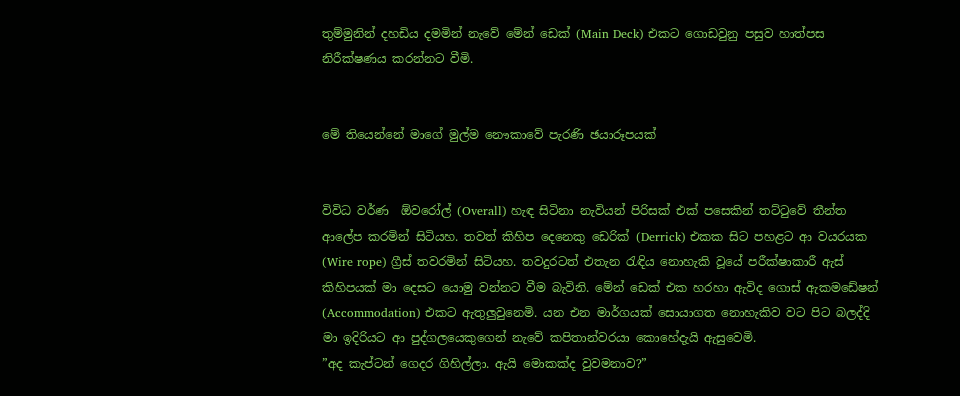තුම්මුනින් දහඩිය දමමින් නැවේ මේන් ඩෙක් (Main Deck) එකට ගොඩවුනු පසුව හාත්පස නිරීක්ෂණය කරන්නට වීමි.


මේ තියෙන්නේ මාගේ මුල්ම නෞකාවේ පැරණි ඡයාරූපයක්


විවිධ වර්ණ  ඕවරෝල් (Overall) හැඳ සිටිනා නැවියන් පිරිසක් එක් පසෙකින් තට්ටුවේ තීන්ත ආලේප කරමින් සිටියහ. තවත් කිහිප දෙනෙකු ඩෙරික් (Derrick) එකක සිට පහළට ආ වයරයක (Wire rope) ග්‍රීස් තවරමින් සිටියහ. තවදුරටත් එතැන රැඳිය නොහැකි වූයේ පරීක්ෂාකාරී ඇස් කිහිපයක් මා දෙසට යොමු වන්නට වීම බැවිනි. මේන් ඩෙක් එක හරහා ඇවිද ගොස් ඇකමඩේෂන් (Accommodation) එකට ඇතුලුවුනෙමි. යන එන මාර්ගයක් සොයාගත නොහැකිව වට පිට බලද්දි මා ඉදිරියට ආ පුද්ගලයෙකුගෙන් නැවේ කපිතාන්වරයා කොහේදැයි ඇසුවෙමි.
”අද කැප්ටන් ගෙදර ගිහිල්ලා. ඇයි මොකක්ද වුවමනාව?”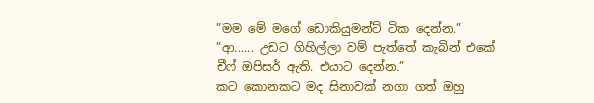”මම මේ මගේ ඩොකියුමන්ට් ටික දෙන්න.”
”ආ...... උඩට ගිහිල්ලා වම් පැත්තේ කැබින් එකේ චීෆ් ඔපිසර් ඇති. එයාට දෙන්න.”
කට කොනකට මද සිනාවක් නගා ගත් ඔහු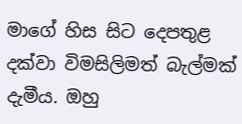මාගේ හිස සිට දෙපතුළ දක්වා විමසිලිමත් බැල්මක් දැමීය. ඔහු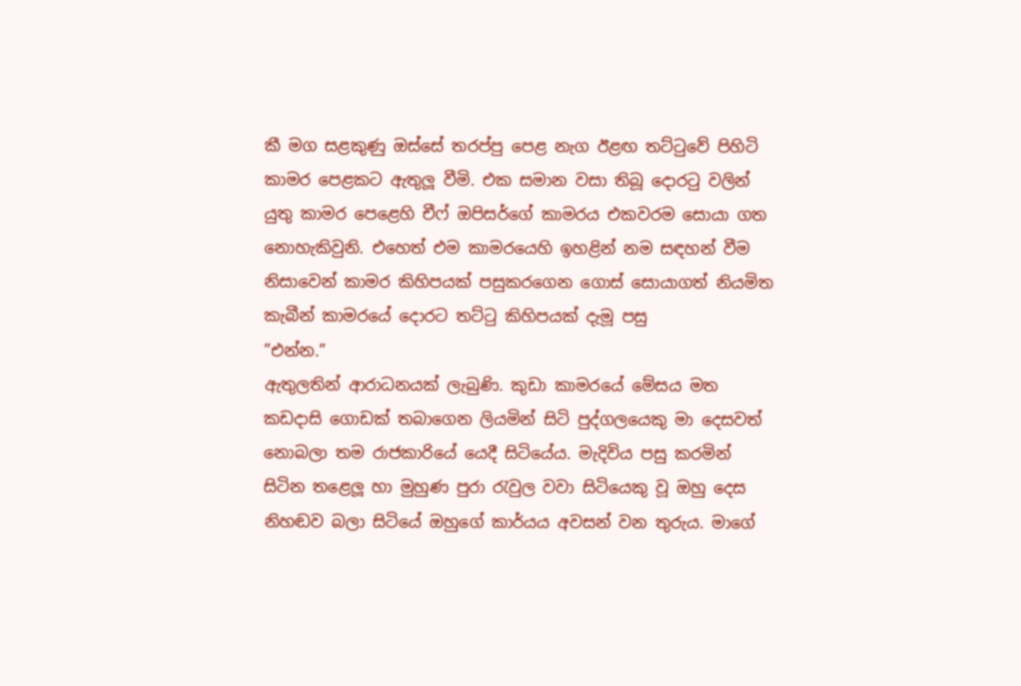කී මග සළකුණු ඔස්සේ තරප්පු පෙළ නැග ඊළඟ තට්ටුවේ පිහිටි කාමර පෙළකට ඇතුලූ වීමි. එක සමාන වසා තිබූ දොරටු වලින් යුතු කාමර පෙළෙහි චීෆ් ඔපිසර්ගේ කාමරය එකවරම සොයා ගත නොහැකිවුනි. එහෙත් එම කාමරයෙහි ඉහළින් නම සඳහන් වීම නිසාවෙන් කාමර කිහිපයක් පසුකරගෙන ගොස් සොයාගත් නියමිත කැබීන් කාමරයේ දොරට තට්ටු කිහිපයක් දැමූ පසු
”එන්න.”
ඇතුලතින් ආරාධනයක් ලැබුණි. කුඩා කාමරයේ මේසය මත කඩදාසි ගොඩක් තබාගෙන ලියමින් සිටි පුද්ගලයෙකු මා දෙසවත් නොබලා තම රාජකාරියේ යෙදී සිටියේය. මැදිවිය පසු කරමින් සිටින තළෙලූ හා මුහුණ පුරා රැවුල වවා සිටියෙකු වූ ඔහු දෙස නිහඬව බලා සිටියේ ඔහුගේ කාර්යය අවසන් වන තුරුය. මාගේ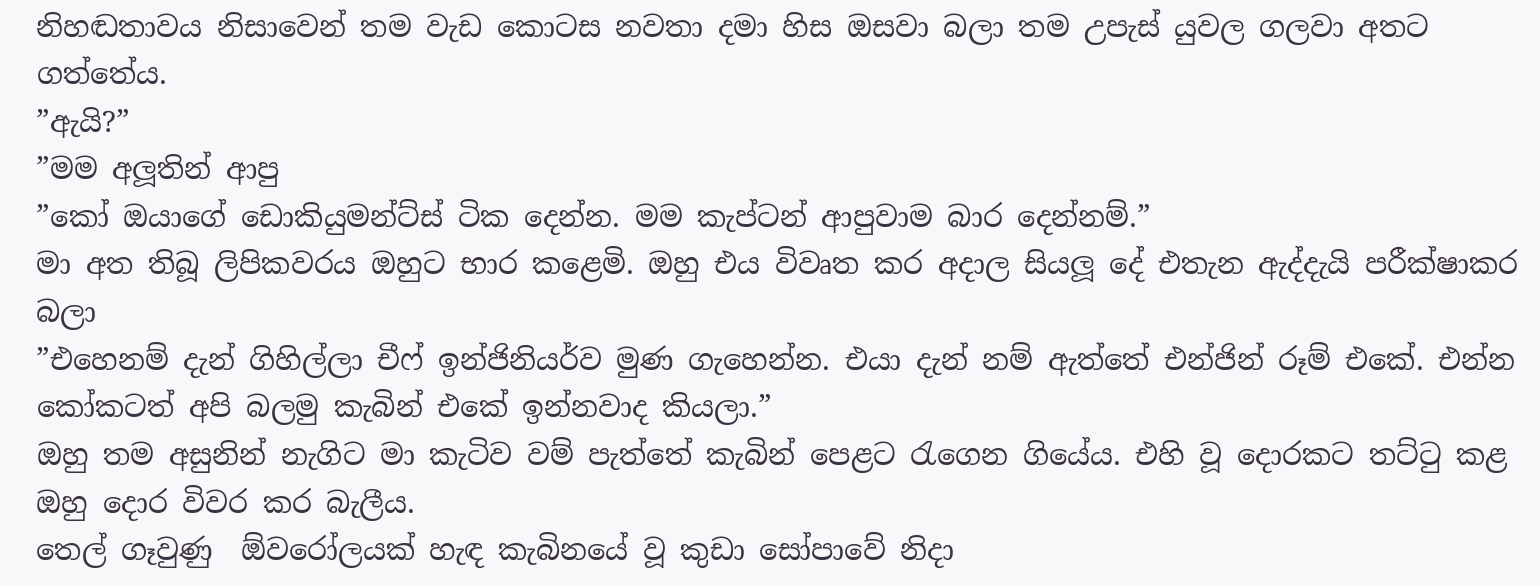නිහඬතාවය නිසාවෙන් තම වැඩ කොටස නවතා දමා හිස ඔසවා බලා තම උපැස් යුවල ගලවා අතට ගත්තේය.
”ඇයි?”
”මම අලූතින් ආපු
”කෝ ඔයාගේ ඩොකියුමන්ට්ස් ටික දෙන්න. මම කැප්ටන් ආපුවාම බාර දෙන්නම්.”
මා අත තිබූ ලිපිකවරය ඔහුට භාර කළෙමි. ඔහු එය විවෘත කර අදාල සියලූ දේ එතැන ඇද්දැයි පරීක්ෂාකර බලා
”එහෙනම් දැන් ගිහිල්ලා චීෆ් ඉන්ජිනියර්ව මුණ ගැහෙන්න. එයා දැන් නම් ඇත්තේ එන්ජින් රූම් එකේ. එන්න කෝකටත් අපි බලමු කැබින් එකේ ඉන්නවාද කියලා.”
ඔහු තම අසුනින් නැගිට මා කැටිව වම් පැත්තේ කැබින් පෙළට රැගෙන ගියේය. එහි වූ දොරකට තට්ටු කළ ඔහු දොර විවර කර බැලීය.
තෙල් ගෑවුණු  ඕවරෝලයක් හැඳ කැබිනයේ වූ කුඩා සෝපාවේ නිදා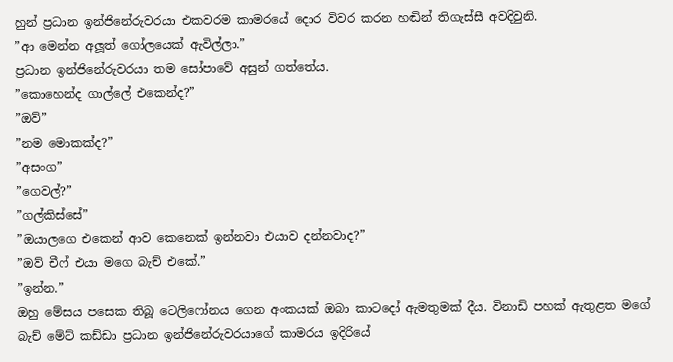හුන් ප්‍රධාන ඉන්ජිනේරුවරයා එකවරම කාමරයේ දොර විවර කරන හඬින් තිගැස්සී අවදිවුනි.
”ආ මෙන්න අලූත් ගෝලයෙක් ඇවිල්ලා.”
ප්‍රධාන ඉන්ජිනේරුවරයා තම සෝපාවේ අසුන් ගත්තේය.
”කොහෙන්ද ගාල්ලේ එකෙන්ද?”
”ඔව්”
”නම මොකක්ද?”
”අසංග”
”ගෙවල්?”
”ගල්කිස්සේ”
”ඔයාලගෙ එකෙන් ආව කෙනෙක් ඉන්නවා එයාව දන්නවාද?”
”ඔව් චීෆ් එයා මගෙ බැච් එකේ.”
”ඉන්න.”
ඔහු මේසය පසෙක තිබූ ටෙලිෆෝනය ගෙන අංකයක් ඔබා කාටදෝ ඇමතුමක් දීය. විනාඩි පහක් ඇතුළත මගේ බැච් මේට් කඩ්ඩා ප්‍රධාන ඉන්ජිනේරුවරයාගේ කාමරය ඉදිරියේ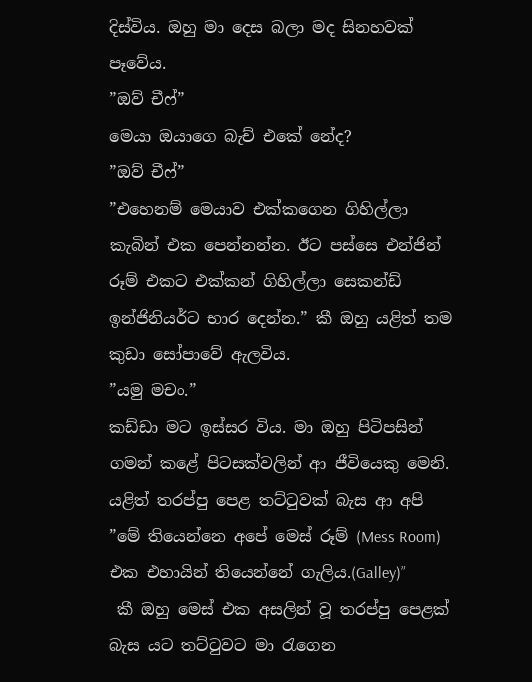දිස්විය. ඔහු මා දෙස බලා මද සිනහවක් පෑවේය.
”ඔව් චීෆ්”
මෙයා ඔයාගෙ බැච් එකේ නේද?
”ඔව් චීෆ්”
”එහෙනම් මෙයාව එක්කගෙන ගිහිල්ලා කැබින් එක පෙන්නන්න. ඊට පස්සෙ එන්ජින් රූම් එකට එක්කන් ගිහිල්ලා සෙකන්ඩ් ඉන්ජිනියර්ට භාර දෙන්න.” කී ඔහු යළිත් තම කුඩා සෝපාවේ ඇලවිය.
”යමු මචං.”
කඩ්ඩා මට ඉස්සර විය. මා ඔහු පිටිපසින් ගමන් කළේ පිටසක්වලින් ආ ජීවියෙකු මෙනි. යළිත් තරප්පු පෙළ තට්ටුවක් බැස ආ අපි
”මේ තියෙන්නෙ අපේ මෙස් රූම් (Mess Room) එක එහායින් තියෙන්නේ ගැලිය.(Galley)”
 කී ඔහු මෙස් එක අසලින් වූ තරප්පු පෙළක් බැස යට තට්ටුවට මා රැගෙන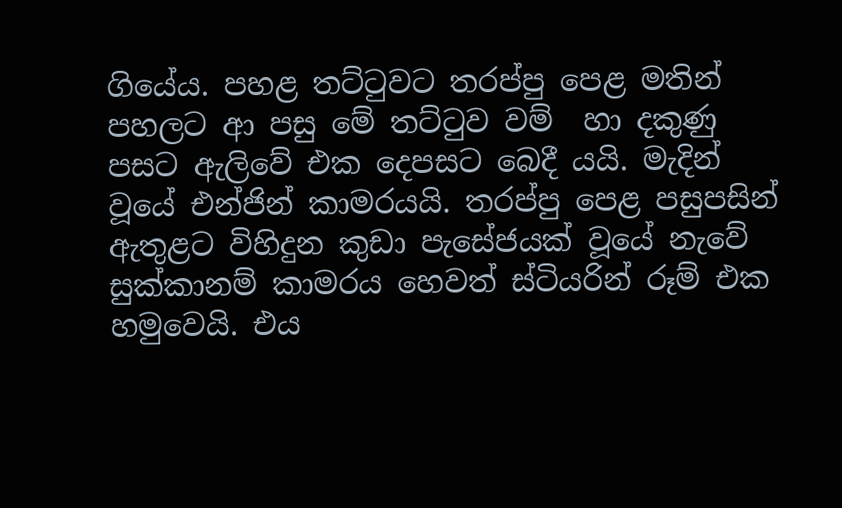ගියේය. පහළ තට්ටුවට තරප්පු පෙළ මතින් පහලට ආ පසු මේ තට්ටුව වම්  හා දකුණු පසට ඇලිවේ එක දෙපසට බෙදී යයි. මැදින් වූයේ එන්ජින් කාමරයයි. තරප්පු පෙළ පසුපසින් ඇතුළට විහිදුන කුඩා පැසේජයක් වූයේ නැවේ සුක්කානම් කාමරය හෙවත් ස්ටියරින් රූම් එක හමුවෙයි. එය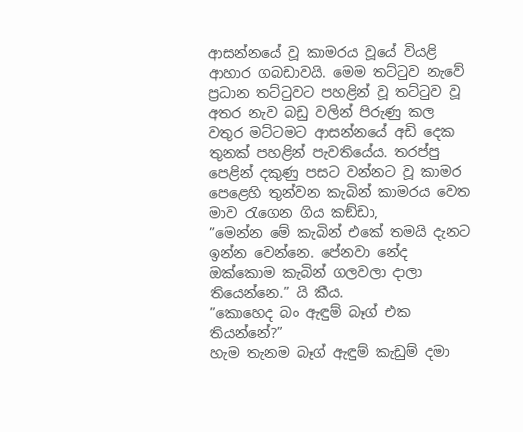ආසන්නයේ වූ කාමරය වූයේ වියළි ආහාර ගබඩාවයි. මෙම තට්ටුව නැවේ ප්‍රධාන තට්ටුවට පහළින් වූ තට්ටුව වූ අතර නැව බඩු වලින් පිරුණු කල වතුර මට්ටමට ආසන්නයේ අඩි දෙක තුනක් පහළින් පැවතියේය. තරප්පු පෙළින් දකුණු පසට වන්නට වූ කාමර පෙළෙහි තුන්වන කැබින් කාමරය වෙත මාව රැගෙන ගිය කඞ්ඩා,
”මෙන්න මේ කැබින් එකේ තමයි දැනට ඉන්න වෙන්නෙ. පේනවා නේද ඔක්කොම කැබින් ගලවලා දාලා තියෙන්නෙ.” යි කීය.
”කොහෙද බං ඇඳුම් බෑග් එක තියන්නේ?”
හැම තැනම බෑග් ඇඳුම් කැඩුම් දමා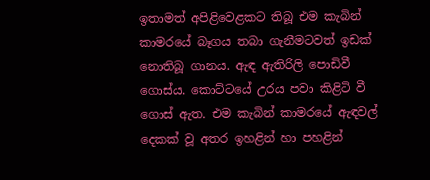ඉතාමත් අපිළිවෙළකට තිබූ එම කැබින් කාමරයේ බෑගය තබා ගැනීමටවත් ඉඩක් නොතිබූ ගානය. ඇඳ ඇතිරිලි පොඩිවී ගොස්ය. කොට්ටයේ උරය පවා කිළිටි වී ගොස් ඇත. එම කැබින් කාමරයේ ඇඳවල් දෙකක් වූ අතර ඉහළින් හා පහළින්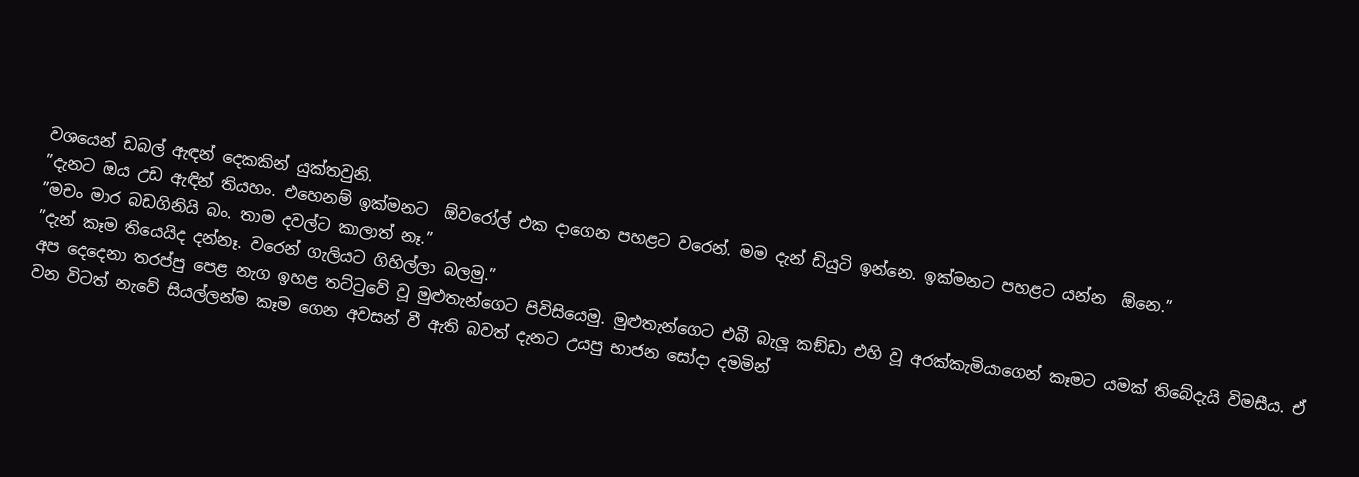වශයෙන් ඩබල් ඇඳන් දෙකකින් යුක්තවුනි.
”දැනට ඔය උඩ ඇඳින් තියහං. එහෙනම් ඉක්මනට  ඕවරෝල් එක දාගෙන පහළට වරෙන්. මම දැන් ඩියුටි ඉන්නෙ. ඉක්මනට පහළට යන්න  ඕනෙ.”
”මචං මාර බඩගිනියි බං. තාම දවල්ට කාලාත් නෑ.”
”දැන් කෑම තියෙයිද දන්නෑ. වරෙන් ගැලියට ගිහිල්ලා බලමු.”
අප දෙදෙනා තරප්පු පෙළ නැග ඉහළ තට්ටුවේ වූ මුළුතැන්ගෙට පිවිසියෙමු. මුළුතැන්ගෙට එබී බැලූ කඞ්ඩා එහි වූ අරක්කැමියාගෙන් කෑමට යමක් තිබේදැයි විමසීය. ඒ වන විටත් නැවේ සියල්ලන්ම කෑම ගෙන අවසන් වී ඇති බවත් දැනට උයපු භාජන සෝදා දමමින්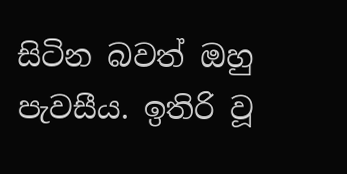සිටින බවත් ඔහු පැවසීය. ඉතිරි වූ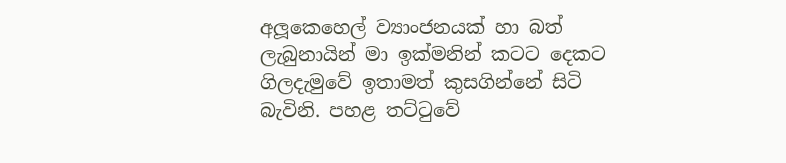අලූකෙහෙල් ව්‍යාංජනයක් හා බත් ලැබුනායින් මා ඉක්මනින් කටට දෙකට ගිලදැමුවේ ඉතාමත් කුසගින්නේ සිටි බැවිනි. පහළ තට්ටුවේ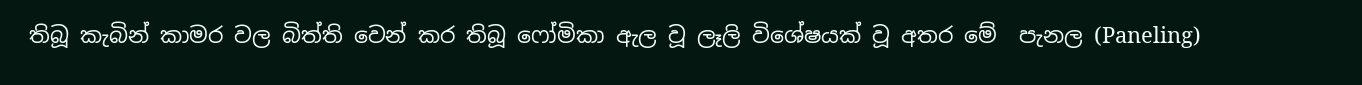තිබූ කැබින් කාමර වල බිත්ති වෙන් කර තිබූ ෆෝමිකා ඇල වූ ලෑලි විශේෂයක් වූ අතර මේ  පැනල (Paneling)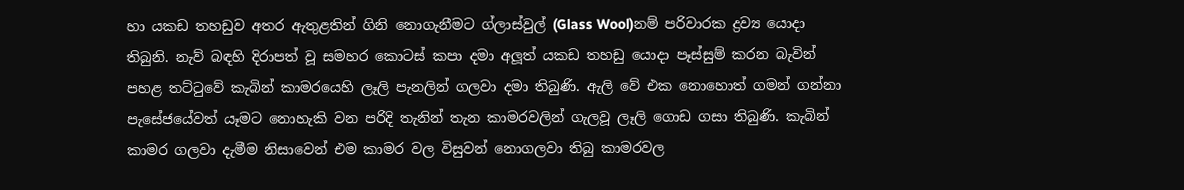හා යකඩ තහඩුව අතර ඇතුළතින් ගිනි නොගැනීමට ග්ලාස්වුල් (Glass Wool)නම් පරිවාරක ද්‍රව්‍ය යොදා තිබුනි. නැව් බඳහි දිරාපත් වූ සමහර කොටස් කපා දමා අලූත් යකඩ තහඩු යොදා පෑස්සුම් කරන බැවින් පහළ තට්ටුවේ කැබින් කාමරයෙහි ලෑලි පැනලින් ගලවා දමා තිබුණි. ඇලි වේ එක නොහොත් ගමන් ගන්නා පැසේජයේවත් යෑමට නොහැකි වන පරිදි තැනින් තැන කාමරවලින් ගැලවූ ලෑලි ගොඩ ගසා තිබුණි. කැබින් කාමර ගලවා දැමීම නිසාවෙන් එම කාමර වල විසුවන් නොගලවා තිබු කාමරවල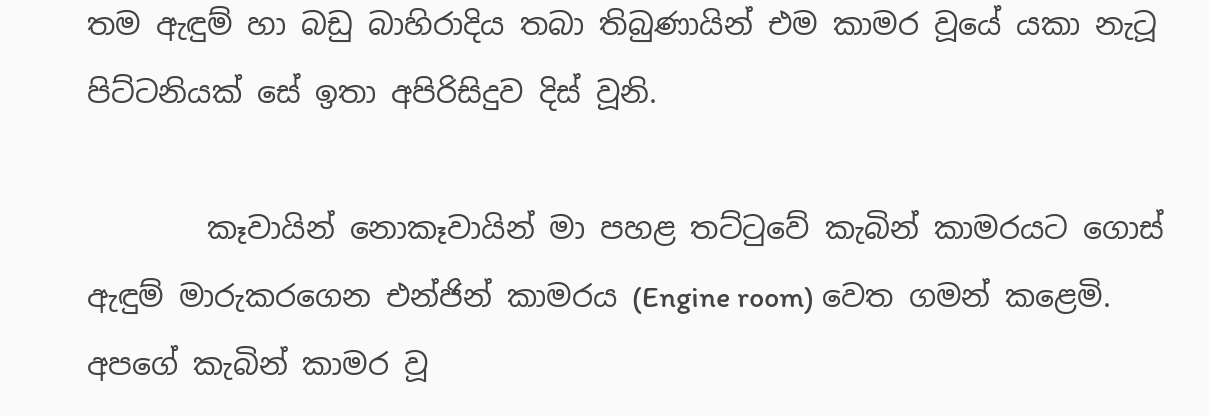තම ඇඳුම් හා බඩු බාහිරාදිය තබා තිබුණායින් එම කාමර වූයේ යකා නැටූ පිට්ටනියක් සේ ඉතා අපිරිසිදුව දිස් වූනි.

        කෑවායින් නොකෑවායින් මා පහළ තට්ටුවේ කැබින් කාමරයට ගොස් ඇඳුම් මාරුකරගෙන එන්ජින් කාමරය (Engine room) වෙත ගමන් කළෙමි. අපගේ කැබින් කාමර වූ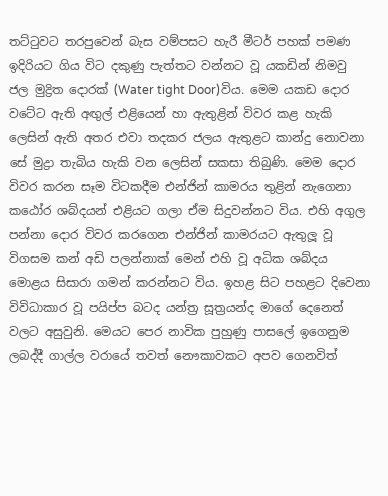තට්ටුවට තරපුවෙන් බැස වම්පසට හැරී මීටර් පහක් පමණ ඉදිරියට ගිය විට දකුණු පැත්තට වන්නට වූ යකඩින් නිමවු ජල මුද්‍රිත දොරක් (Water tight Door)විය. මෙම යකඩ දොර වටේට ඇති අඟුල් එළියෙන් හා ඇතුළින් විවර කළ හැකි ලෙසින් ඇති අතර එවා තදකර ජලය ඇතුළට කාන්දු නොවනා සේ මුද්‍රා තැබිය හැකි වන ලෙසින් සකසා තිබුණි. මෙම දොර විවර කරන සෑම විටකදීම එන්ජින් කාමරය තුළින් නැගෙනා කඨෝර ශබ්දයන් එළියට ගලා ඒම සිදුවන්නට විය. එහි අගුල පන්නා දොර විවර කරගෙන එන්ජින් කාමරයට ඇතුලූ වූ විගසම කන් අඩි පලන්නාක් මෙන් එහි වූ අධික ශබ්දය මොළය සිසාරා ගමන් කරන්නට විය. ඉහළ සිට පහළට දිවෙනා විවිධාකාර වූ පයිප්ප බටද යන්ත්‍ර සූත්‍රයන්ද මාගේ දෙනෙත් වලට අසුවුනි. මෙයට පෙර නාවික පුහුණු පාසලේ ඉගෙනුම ලබද්දී ගාල්ල වරායේ තවත් නෞකාවකට අපව ගෙනවිත්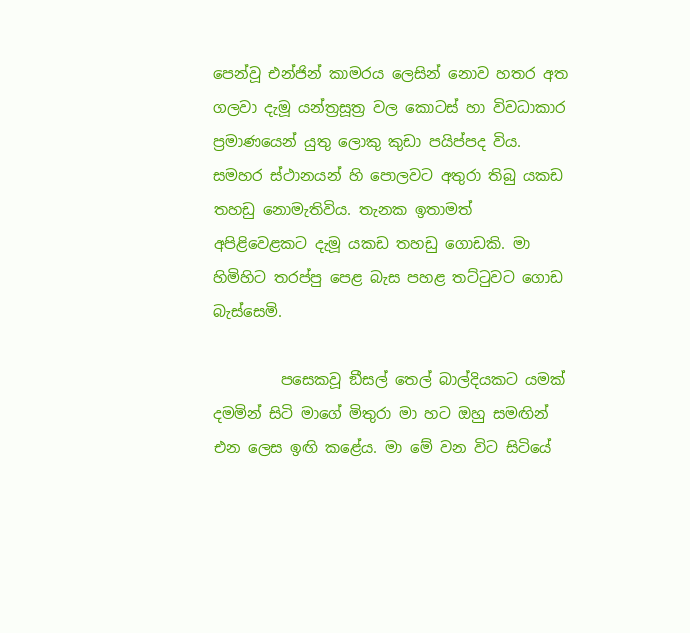පෙන්වූ එන්ජින් කාමරය ලෙසින් නොව හතර අත ගලවා දැමූ යන්ත්‍රසූත්‍ර වල කොටස් හා විවධාකාර ප්‍රමාණයෙන් යුතු ලොකු කුඩා පයිප්පද විය. සමහර ස්ථානයන් හි පොලවට අතුරා තිබු යකඩ තහඩු නොමැතිවිය. තැනක ඉතාමත් අපිළිවෙළකට දැමූ යකඩ තහඩු ගොඩකි. මා හිමිහිට තරප්පු පෙළ බැස පහළ තට්ටුවට ගොඩ බැස්සෙමි.

         පසෙකවූ ඞීසල් තෙල් බාල්දියකට යමක් දමමින් සිටි මාගේ මිතුරා මා හට ඔහු සමඟින් එන ලෙස ඉඟි කළේය. මා මේ වන විට සිටියේ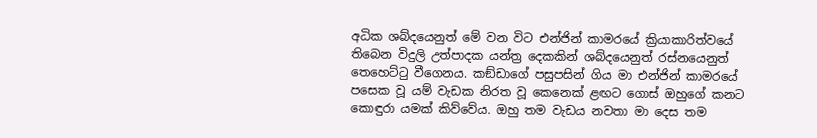අධික ශබ්දයෙනුත් මේ වන විට එන්ජින් කාමරයේ ක්‍රියාකාරිත්වයේ තිබෙන විදුලි උත්පාදක යන්ත්‍ර දෙකකින් ශබ්දයෙනුත් රස්නයෙනුත් තෙහෙට්ටු වීගෙනය. කඞ්ඩාගේ පසුපසින් ගිය මා එන්ජින් කාමරයේ පසෙක වූ යම් වැඩක නිරත වූ කෙනෙක් ළඟට ගොස් ඔහුගේ කනට කොඳුරා යමක් කිව්වේය. ඔහු තම වැඩය නවතා මා දෙස තම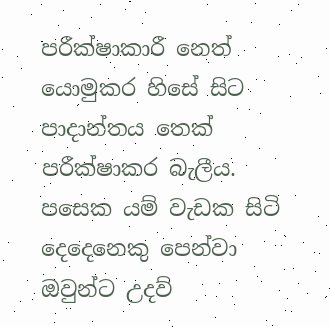පරීක්ෂාකාරී නෙත් යොමුකර හිසේ සිට පාදාන්තය තෙක් පරීක්ෂාකර බැලීය. පසෙක යම් වැඩක සිටි දෙදෙනෙකු පෙන්වා ඔවුන්ට උදව්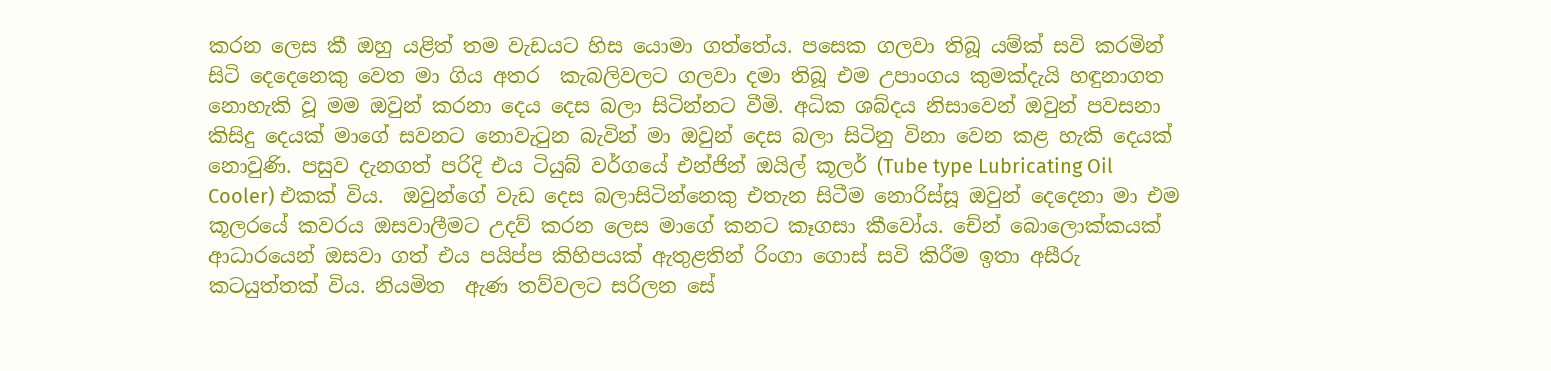කරන ලෙස කී ඔහු යළිත් තම වැඩයට හිස යොමා ගත්තේය. පසෙක ගලවා තිබූ යම්ක් සවි කරමින් සිටි දෙදෙනෙකු වෙත මා ගිය අතර  කැබලිවලට ගලවා දමා තිබූ එම උපාංගය කුමක්දැයි හඳුනාගත නොහැකි වූ මම ඔවුන් කරනා දෙය දෙස බලා සිටින්නට වීමි. අධික ශබ්දය නිසාවෙන් ඔවුන් පවසනා කිසිදු දෙයක් මාගේ සවනට නොවැටුන බැවින් මා ඔවුන් දෙස බලා සිටිනු විනා වෙන කළ හැකි දෙයක් නොවුණි. පසුව දැනගත් පරිදි එය ටියුබ් වර්ගයේ එන්ජින් ඔයිල් කූලර් (Tube type Lubricating Oil Cooler) එකක් විය.  ඔවුන්ගේ වැඩ දෙස බලාසිටින්නෙකු එතැන සිටීම නොරිස්සූ ඔවුන් දෙදෙනා මා එම කූලරයේ කවරය ඔසවාලීමට උදව් කරන ලෙස මාගේ කනට කෑගසා කීවෝය. චේන් බොලොක්කයක් ආධාරයෙන් ඔසවා ගත් එය පයිප්ප කිහිපයක් ඇතුළතින් රිංගා ගොස් සවි කිරීම ඉතා අසීරු කටයුත්තක් විය. නියමිත  ඇණ තව්වලට සරිලන සේ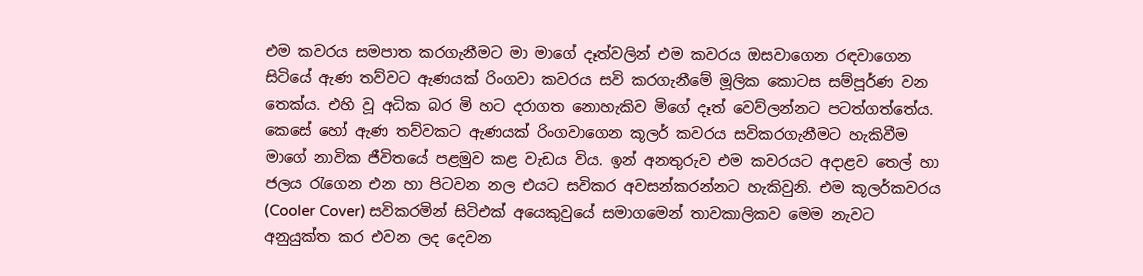එම කවරය සමපාත කරගැනීමට මා මාගේ දෑත්වලින් එම කවරය ඔසවාගෙන රඳවාගෙන සිටියේ ඇණ තව්වට ඇණයක් රිංගවා කවරය සවි කරගැනීමේ මූලික කොටස සම්පූර්ණ වන තෙක්ය. එහි වූ අධික බර මි හට දරාගත නොහැකිව මිගේ දෑත් වෙව්ලන්නට පටත්ගත්තේය. කෙසේ හෝ ඇණ තව්වකට ඇණයක් රිංගවාගෙන කූලර් කවරය සවිකරගැනීමට හැකිවීම මාගේ නාවික ජීවිතයේ පළමුව කළ වැඩය විය. ඉන් අනතුරුව එම කවරයට අදාළව තෙල් හා ජලය රැගෙන එන හා පිටවන නල එයට සවිකර අවසන්කරන්නට හැකිවුනි. එම කූලර්කවරය (Cooler Cover) සවිකරමින් සිටිඑක් අයෙකුවුයේ සමාගමෙන් තාවකාලිකව මෙම නැවට අනුයුක්ත කර එවන ලද දෙවන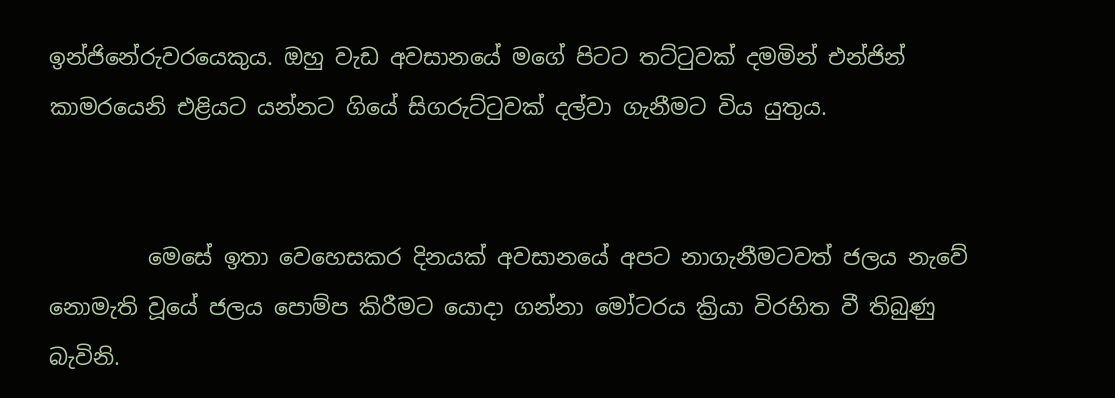ඉන්ජිනේරුවරයෙකුය. ඔහු වැඩ අවසානයේ මගේ පිටට තට්ටුවක් දමමින් එන්ජින් කාමරයෙනි එළියට යන්නට ගියේ සිගරුට්ටුවක් දල්වා ගැනීමට විය යුතුය.


         මෙසේ ඉතා වෙහෙසකර දිනයක් අවසානයේ අපට නාගැනීමටවත් ජලය නැවේ නොමැති වූයේ ජලය පොම්ප කිරීමට යොදා ගන්නා මෝටරය ක්‍රියා විරහිත වී තිබුණු බැවිනි.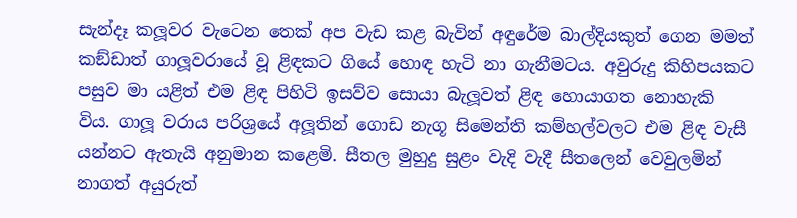සැන්දෑ කලූවර වැටෙන තෙක් අප වැඩ කළ බැවින් අඳුරේම බාල්දියකුත් ගෙන මමත් කඞ්ඩාත් ගාලූවරායේ වූ ළිඳකට ගියේ හොඳ හැටි නා ගැනීමටය. අවුරුදු කිහිපයකට පසුව මා යළිත් එම ළිඳ පිහිටි ඉසව්ව සොයා බැලූවත් ළිඳ හොයාගත නොහැකි විය. ගාලූ වරාය පරිශ්‍රයේ අලූතින් ගොඩ නැගූ සිමෙන්ති කම්හල්වලට එම ළිඳ වැසී යන්නට ඇතැයි අනුමාන කළෙමි. සීතල මුහුදු සුළං වැදි වැදී සීතලෙන් වෙවුලමින් නාගත් අයුරුත්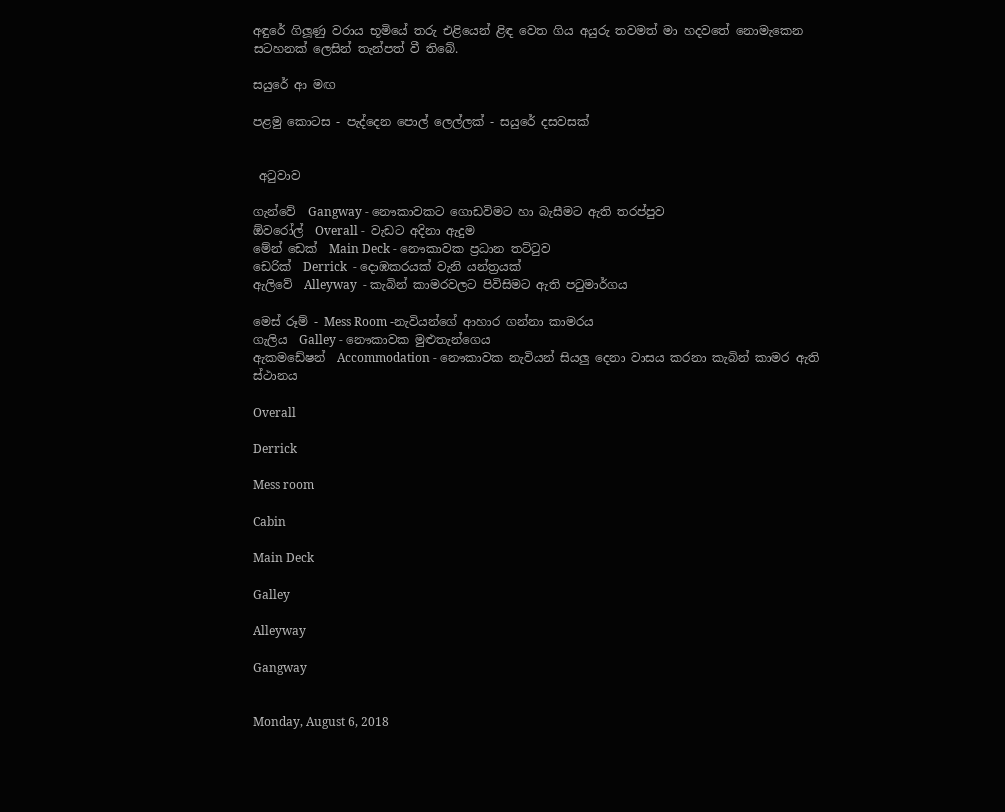අඳුරේ ගිලූණු වරාය භූමියේ තරු එළියෙන් ළිඳ වෙත ගිය අයුරු තවමත් මා හදවතේ නොමැකෙන සටහනක් ලෙසින් තැන්පත් වී තිබේ.

සයුරේ ආ මඟ

පළමු කොටස - පැද්දෙන පොල් ලෙල්ලක් - සයුරේ දසවසක්


 අටුවාව

ගැන්වේ  Gangway - නෞකාවකට ගොඩවිමට හා බැසීමට ඇති තරප්පුව
ඕවරෝල්  Overall -  වැඩට අදිනා ඇදුම
මේන් ඩෙක්  Main Deck - නෞකාවක ප්‍රධාන තට්ටුව
ඩෙරික්  Derrick  - දොඹකරයක් වැනි යන්ත්‍රයක්
ඇලිවේ  Alleyway  - කැබින් කාමරවලට පිවිසිමට ඇති පටුමාර්ගය

මෙස් රූම් - Mess Room -නැවියන්ගේ ආහාර ගන්නා කාමරය
ගැලිය  Galley - නෞකාවක මුළුතැන්ගෙය
ඇකමඩේෂන්  Accommodation - නෞකාවක නැවියන් සියලු දෙනා වාසය කරනා කැබින් කාමර ඇති ස්ථානය

Overall

Derrick

Mess room

Cabin

Main Deck

Galley

Alleyway

Gangway


Monday, August 6, 2018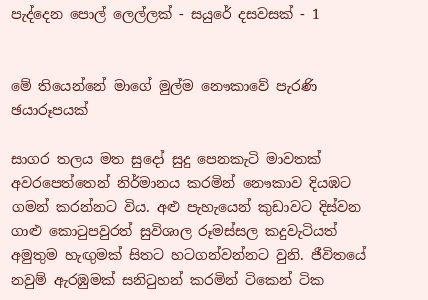පැද්දෙන පොල් ලෙල්ලක් - සයුරේ දසවසක් - 1


මේ තියෙන්නේ මාගේ මුල්ම නෞකාවේ පැරණි ඡයාරූපයක්

සාගර තලය මත සුදෝ සුදු පෙනකැටි මාවතක් අවරපෙත්තෙන් නිර්මානය කරමින් නෞකාව දියඹට ගමන් කරන්නට විය. අළු පැහැයෙන් කුඩාවට දිස්වන ගාළු කොටුපවුරත් සුවිශාල රූමස්සල කදුවැටියත් අමුතුම හැඟුමක් සිතට හටගන්වන්නට වුනි. ජීවිතයේ නවුම් ඇරඹුමක් සනිටුහන් කරමින් ටිකෙන් ටික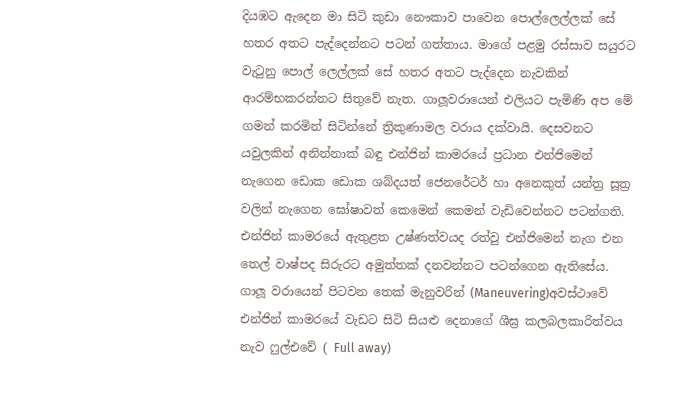දියඹට ඇදෙන මා සිටි කුඩා නෞකාව පාවෙන පොල්ලෙල්ලක් සේ හතර අතට පැද්දෙන්නට පටන් ගත්තාය. මාගේ පළමු රස්සාව සයුරට වැටුනු පොල් ලෙල්ලක් සේ හතර අතට පැද්දෙන නැවකින් ආරම්භකරන්නට සිතුවේ නැත. ගාලූවරායෙන් එලියට පැමිණි අප මේ ගමන් කරමින් සිටින්නේ ත්‍රිකුණාමල වරාය දක්වායි. දෙසවනට යවුලකින් අනින්නාක් බඳු එන්ජින් කාමරයේ ප්‍රධාන එන්ජිමෙන් නැගෙන ඩොක ඩොක ශබ්දයත් ජෙනරේටර් හා අනෙකුත් යන්ත්‍ර සූත්‍ර වලින් නැගෙන ඝෝෂාවත් කෙමෙන් කෙමන් වැඩිවෙන්නට පටන්ගති. එන්ජින් කාමරයේ ඇතුළත උෂ්ණත්වයද රත්වු එන්ජිමෙන් නැග එන තෙල් වාෂ්පද සිරුරට අමුත්තක් දනවන්නට පටන්ගෙන ඇතිසේය. ගාලූ වරායෙන් පිටවන තෙක් මැනුවරින් (Maneuvering)අවස්ථාවේ එන්ජින් කාමරයේ වැඩට සිටි සියළු දෙනාගේ ශීඝ්‍ර කලබලකාරිත්වය නැව ෆුල්එවේ ( Full away)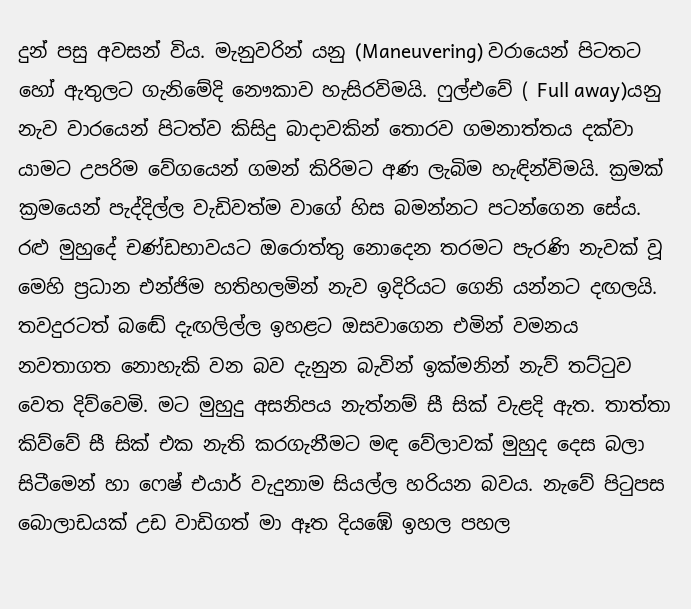දුන් පසු අවසන් විය. මැනුවරින් යනු (Maneuvering) වරායෙන් පිටතට හෝ ඇතුලට ගැනිමේදි නෞකාව හැසිරවිමයි. ෆුල්එවේ ( Full away)යනු නැව වාරයෙන් පිටත්ව කිසිදු බාදාවකින් තොරව ගමනාත්තය දක්වා යාමට උපරිම වේගයෙන් ගමන් කිරිමට අණ ලැබිම හැඳින්විමයි. ක්‍රමක් ක්‍රමයෙන් පැද්දිල්ල වැඩිවත්ම වාගේ හිස බමන්නට පටන්ගෙන සේය. රළු මුහුදේ චණ්ඩභාවයට ඔරොත්තු නොදෙන තරමට පැරණි නැවක් වූ මෙහි ප්‍රධාන එන්ජිම හතිහලමින් නැව ඉදිරියට ගෙනි යන්නට දඟලයි. තවදුරටත් බඬේ දැඟලිල්ල ඉහළට ඔසවාගෙන එමින් වමනය නවතාගත නොහැකි වන බව දැනුන බැවින් ඉක්මනින් නැව් තට්ටුව වෙත දිව්වෙමි. මට මුහුදු අසනිපය නැත්නම් සී සික් වැළදි ඇත. තාත්තා කිව්වේ සී සික් එක නැති කරගැනීමට මඳ වේලාවක් මුහුද දෙස බලා සිටීමෙන් හා ෆෙෂ් එයාර් වැදුනාම සියල්ල හරියන බවය. නැවේ පිටුපස බොලාඩයක් උඩ වාඩිගත් මා ඈත දියඹේ ඉහල පහල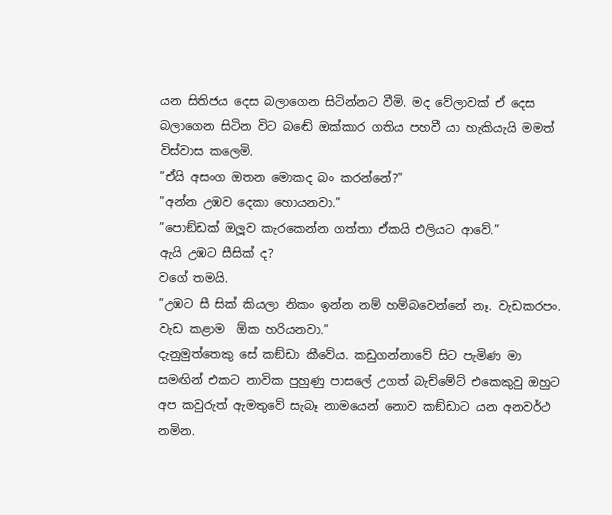යන සිතිජය දෙස බලාගෙන සිටින්නට වීමි. මද වේලාවක් ඒ දෙස බලාගෙන සිටින විට බඬේ ඔක්කාර ගතිය පහවී යා හැකියැයි මමත් විස්වාස කලෙමි.
”ඒයි අසංග ඔතන මොකද බං කරන්නේ?”
”අන්න උඹව දෙකා හොයනවා.”
”පොඞ්ඩක් ඔලූව කැරකෙන්න ගත්තා ඒකයි එලියට ආවේ.”
ඇයි උඹට සීසික් ද?
වගේ තමයි.
”උඹට සී සික් කියලා නිකං ඉන්න නම් හම්බවෙන්නේ නෑ. වැඩකරපං. වැඩ කළාම  ඕක හරියනවා.”
දැනුමුත්තෙකු සේ කඞ්ඩා කීවේය. කඩුගන්නාවේ සිට පැමිණ මා සමඟින් එකට නාවික පුහුණු පාසලේ උගත් බැච්මේට් එකෙකුවු ඔහුට අප කවුරුත් ඇමතුවේ සැබෑ නාමයෙන් නොව කඞ්ඩාට යන අනවර්ථ නමින.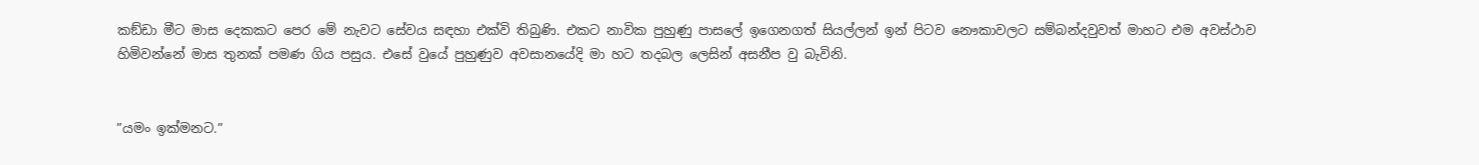කඞ්ඩා මීට මාස දෙකකට පෙර මේ නැවට සේවය සඳහා එක්වි තිබුණි. එකට නාවික පුහුණු පාසලේ ඉගෙනගත් සියල්ලන් ඉන් පිටව නෞකාවලට සම්බන්දවුවත් මාහට එම අවස්ථාව හිමිවන්නේ මාස තුනක් පමණ ගිය පසුය. එසේ වුයේ පුහුණුව අවසානයේදි මා හට තදබල ලෙසින් අසනීප වු බැවිනි.


”යමං ඉක්මනට.”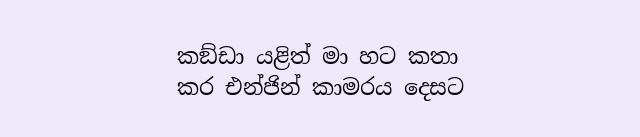කඞ්ඩා යළිත් මා හට කතා කර එන්ජින් කාමරය දෙසට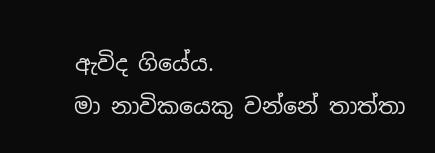ඇවිද ගියේය.
මා නාවිකයෙකු වන්නේ තාත්තා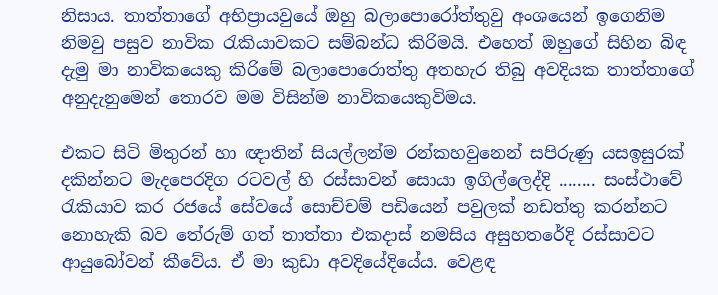නිසාය. තාත්තාගේ අභිප්‍රායවුයේ ඔහු බලාපොරෝත්තුවු අංශයෙන් ඉගෙනිම නිමවු පසුව නාවික රැකියාවකට සම්බන්ධ කිරිමයි. එහෙත් ඔහුගේ සිහින බිඳ දැමු මා නාවිකයෙකු කිරිමේ බලාපොරොත්තු අතහැර තිබු අවදියක තාත්තාගේ අනුදැනුමෙන් තොරව මම විසින්ම නාවිකයෙකුවිමය.

එකට සිටි මිතුරන් හා ඥාතින් සියල්ලන්ම රන්කහවුනෙන් සපිරුණු යසඉසුරක් දකින්නට මැදපෙරදිග රටවල් හි රස්සාවන් සොයා ඉගිල්ලෙද්දි ........ සංස්ථාවේ රැකියාව කර රජයේ සේවයේ සොච්චම් පඩියෙන් පවුලක් නඩත්තු කරන්නට නොහැකි බව තේරුම් ගත් තාත්තා එකදාස් නමසිය අසුහතරේදි රස්සාවට ආයුබෝවන් කීවේය. ඒ මා කුඩා අවදියේදියේය. වෙළඳ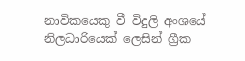නාවිකයෙකු වී විදුලි අංශයේ නිලධාරියෙක් ලෙසින් ග්‍රීක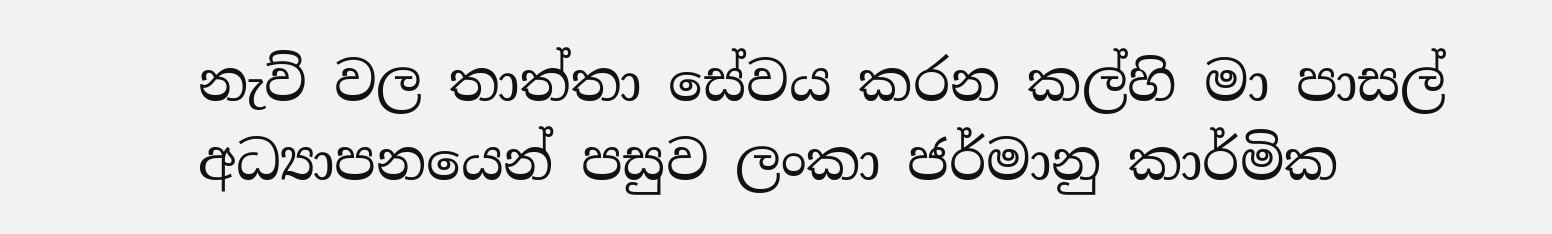නැව් වල තාත්තා සේවය කරන කල්හි මා පාසල් අධ්‍යාපනයෙන් පසුව ලංකා ජර්මානු කාර්මික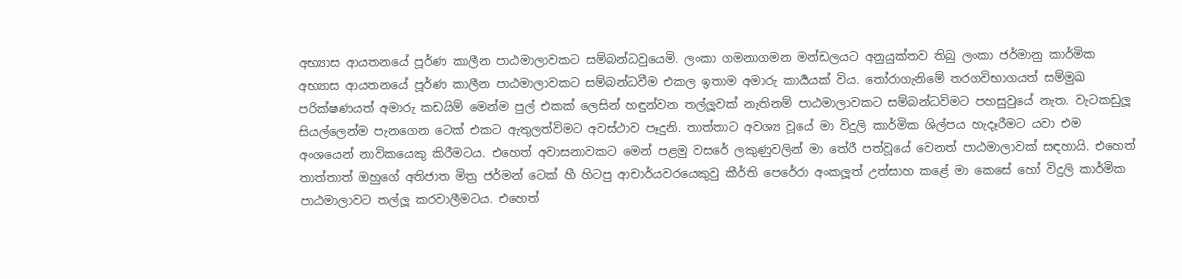අභ්‍යාස ආයතනයේ පූර්ණ කාලීන පාඨමාලාවකට සම්බන්ධවුයෙමි. ලංකා ගමනාගමන මන්ඩලයට අනුයුක්තව තිබු ලංකා ජර්මානු කාර්මික අභ්‍යාස ආයතනයේ පූර්ණ කාලීන පාඨමාලාවකට සම්බන්ධවීම එකල ඉතාම අමාරු කාර්‍යයක් විය. තෝරාගැනිමේ තරගවිභාගයත් සම්මුඛ පරික්ෂණයත් අමාරු කඩයිම් මෙන්ම පුල් එකක් ලෙසින් හඳුන්වන තල්ලූවක් නැතිනම් පාඨමාලාවකට සම්බන්ධවිමට පහසුවුයේ නැත. වැටකඩුලූ සියල්ලෙන්ම පැනගෙන ටෙක් එකට ඇතුලත්විමට අවස්ථාව පෑදුනි. තාත්තාට අවශ්‍ය වූයේ මා විදුලි කාර්මික ශිල්පය හැදෑරීමට යවා එම අංශයෙන් නාවිකයෙකු කිරීමටය. එහෙත් අවාසනාවකට මෙන් පළමු වසරේ ලකුණුවලින් මා තේරී පත්වූයේ වෙනත් පාඨමාලාවක් සඳහායි. එහෙත් තාත්තාත් ඔහුගේ අතිජාත මිත්‍ර ජර්මන් ටෙක් හී හිටපු ආචාර්යවරයෙකුවු කීර්ති පෙරේරා අංකලූත් උත්සාහ කළේ මා කෙසේ හෝ විදුලි කාර්මික පාඨමාලාවට තල්ලූ කරවාලීමටය. එහෙත්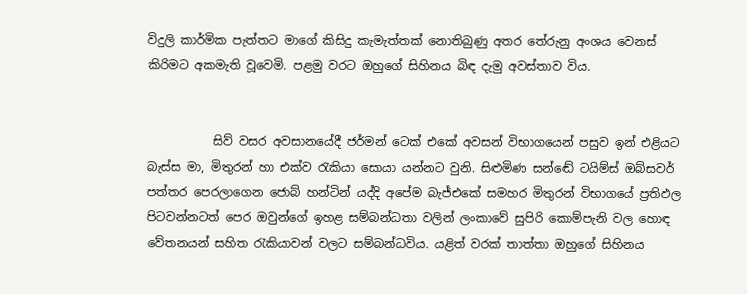විදුලි කාර්මික පැත්තට මාගේ කිසිදු කැමැත්තක් නොතිබුණු අතර තේරුනු අංශය වෙනස් කිරිමට අකමැති වූවෙමි. පළමු වරට ඔහුගේ සිහිනය බිඳ දැමු අවස්තාව විය.


           සිව් වසර අවසානයේදී ජර්මන් ටෙක් එකේ අවසන් විභාගයෙන් පසුව ඉන් එළියට බැස්ස මා, මිතුරන් හා එක්ව රැකියා සොයා යන්නට වුනි. සිළුමිණ සන්ඬේ ටයිම්ස් ඔබ්සවර් පත්තර පෙරලාගෙන ජොබ් හන්ටින් යද්දි අපේම බැජ්එකේ සමහර මිතුරන් විභාගයේ ප්‍රතිඵල පිටවන්නටත් පෙර ඔවුන්ගේ ඉහළ සම්බන්ධතා වලින් ලංකාවේ සුපිරි කොම්පැනි වල හොඳ වේතනයන් සහිත රැකියාවන් වලට සම්බන්ධවිය. යළිත් වරක් තාත්තා ඔහුගේ සිහිනය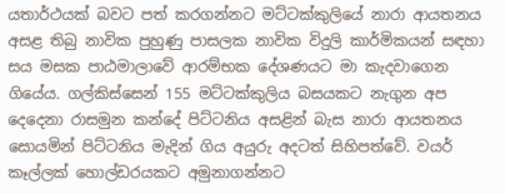යතාර්ථයක් බවට පත් කරගන්නට මට්ටක්කුලියේ නාරා ආයතනය අසළ තිබු නාවික පුහුණු පාසලක නාවික විදුලි කාර්මිකයන් සඳහා සය මසක පාඨමාලාවේ ආරම්භක දේශණයට මා කැදවාගෙන ගියේය. ගල්කිස්සෙන් 155 මට්ටක්කුලිය බසයකට නැගුන අප දෙදෙනා රාසමුන කන්දේ පිට්ටනිය අසළින් බැස නාරා ආයතනය සොයමින් පිට්ටනිය මැදින් ගිය අයුරු අදටත් සිහිපත්වේ. වයර් කෑල්ලක් හොල්ඩරයකට අමුනාගන්නට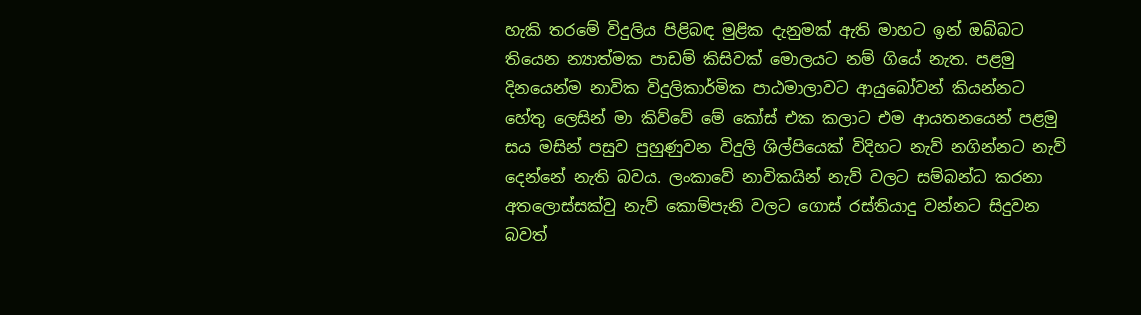හැකි තරමේ විදුලිය පිළිබඳ මුළික දැනුමක් ඇති මාහට ඉන් ඔබ්බට තියෙන න්‍යාත්මක පාඩම් කිසිවක් මොලයට නම් ගියේ නැත. පළමු දිනයෙන්ම නාවික විදුලිකාර්මික පාඨමාලාවට ආයුබෝවන් කියන්නට හේතු ලෙසින් මා කිව්වේ මේ කෝස් එක කලාට එම ආයතනයෙන් පළමු සය මසින් පසුව පුහුණුවන විදුලි ශිල්පියෙක් විදිහට නැව් නගින්නට නැව් දෙන්නේ නැති බවය. ලංකාවේ නාවිකයින් නැව් වලට සම්බන්ධ කරනා අතලොස්සක්වු නැව් කොම්පැනි වලට ගොස් රස්තියාදු වන්නට සිදුවන බවත්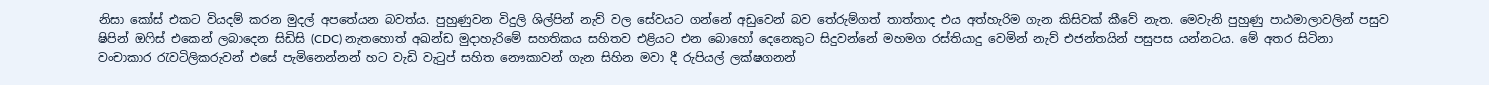නිසා කෝස් එකට වියදම් කරන මුදල් අපතේයන බවත්ය. පුහුණුවන විදුලි ශිල්පින් නැව් වල සේවයට ගන්නේ අඩුවෙන් බව තේරුම්ගත් තාත්තාද එය අත්හැරිම ගැන කිසිවක් කීවේ නැත. මෙවැනි පුහුණු පාඨමාලාවලින් පසුව ෂිපින් ඔෆිස් එකෙන් ලබාදෙන සිඩිසි (CDC) නැතහොත් අඛන්ඩ මුදාහැරිමේ සහතිකය සහිතව එළියට එන බොහෝ දෙනෙකුට සිදුවන්නේ මහමග රස්තියාදු වෙමින් නැව් එජන්තයින් පසුපස යන්නටය. මේ අතර සිටිනා වංචාකාර රැවටිලිකරුවන් එසේ පැමිනෙන්නන් හට වැඩි වැටුප් සහිත නෞකාවන් ගැන සිහින මවා දී රුපියල් ලක්ෂගනන්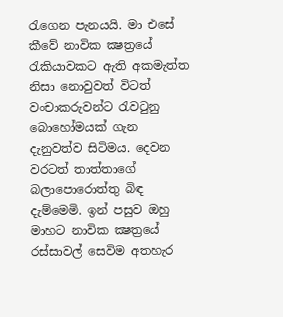රැගෙන පැනයයි. මා එසේ කීවේ නාවික ක්‍ෂත්‍රයේ රැකියාවකට ඇති අකමැත්ත නිසා නොවුවත් විටත් වංචාකරුවන්ට රැවටුනු බොහෝමයක් ගැන දැනුවත්ව සිටිමය. දෙවන වරටත් තාත්තාගේ බලාපොරොත්තු බිඳ දැම්මෙමි. ඉන් පසුව ඔහු මාහට නාවික ක්‍ෂත්‍රයේ රස්සාවල් සෙවිම අතහැර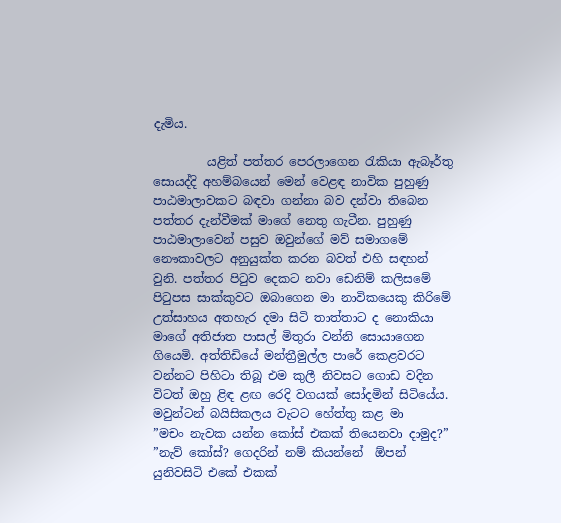දැමිය.

         යළිත් පත්තර පෙරලාගෙන රැකියා ඇබෑර්තු සොයද්දි අහම්බයෙන් මෙන් වෙළඳ නාවික පුහුණු පාඨමාලාවකට බඳවා ගන්නා බව දන්වා තිබෙන පත්තර දැන්වීමක් මාගේ නෙතු ගැටීන. පුහුණු පාඨමාලාවෙන් පසුව ඔවුන්ගේ මව් සමාගමේ නෞකාවලට අනුයුක්ත කරන බවත් එහි සඳහන් වුනි. පත්තර පිටුව දෙකට නවා ඩෙනිම් කලිසමේ පිටුපස සාක්කුවට ඔබාගෙන මා නාවිකයෙකු කිරිමේ උත්සාහය අතහැර දමා සිටි තාත්තාට ද නොකියා මාගේ අතිජාත පාසල් මිතුරා වන්නි සොයාගෙන ගියෙමි. අත්තිඩියේ මන්ත්‍රීමුල්ල පාරේ කෙළවරට වන්නට පිහිටා තිබූ එම කුලී නිවසට ගොඩ වදින විටත් ඔහු ළිඳ ළඟ රෙදි වගයක් සෝදමින් සිටියේය. මවුන්ටන් බයිසිකලය වැටට හේත්තු කළ මා
”මචං නැවක යන්න කෝස් එකක් තියෙනවා දාමුද?”
”නැව් කෝස්? ගෙදරින් නම් කියන්නේ  ඕපන් යුනිවසිටි එකේ එකක්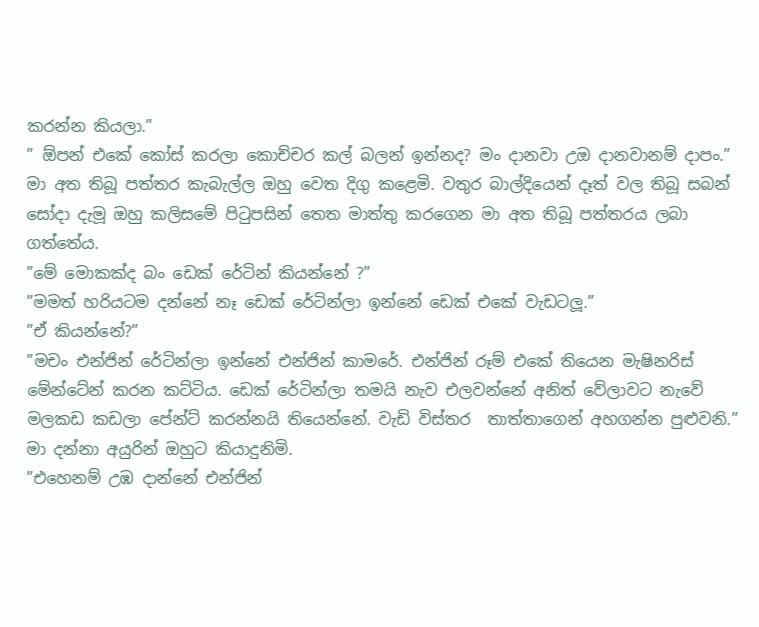කරන්න කියලා.”
” ඕපන් එකේ කෝස් කරලා කොච්චර කල් බලන් ඉන්නද? මං දානවා උඔ දානවානම් දාපං.”
මා අත තිබූ පත්තර කැබැල්ල ඔහු වෙත දිගු කළෙමි. වතුර බාල්දියෙන් දෑත් වල තිබූ සබන් සෝදා දැමූ ඔහු කලිසමේ පිටුපසින් තෙත මාත්තු කරගෙන මා අත තිබූ පත්තරය ලබා ගත්තේය.
”මේ මොකක්ද බං ඩෙක් රේටින් කියන්නේ ?”
”මමත් හරියටම දන්නේ නෑ ඩෙක් රේටින්ලා ඉන්නේ ඩෙක් එකේ වැඩටලූ.”
”ඒ කියන්නේ?”
”මචං එන්ජින් රේටින්ලා ඉන්නේ එන්ජින් කාමරේ. එන්ජින් රූම් එකේ තියෙන මැෂිනරිස් මේන්ටේන් කරන කට්ටිය. ඩෙක් රේටින්ලා තමයි නැව එලවන්නේ අනිත් වේලාවට නැවේ මලකඩ කඩලා පේන්ට් කරන්නයි තියෙන්නේ. වැඩි විස්තර  තාත්තාගෙන් අහගන්න පුළුවනි.”
මා දන්නා අයුරින් ඔහුට කියාදුනිමි.
”එහෙනම් උඹ දාන්නේ එන්ජින්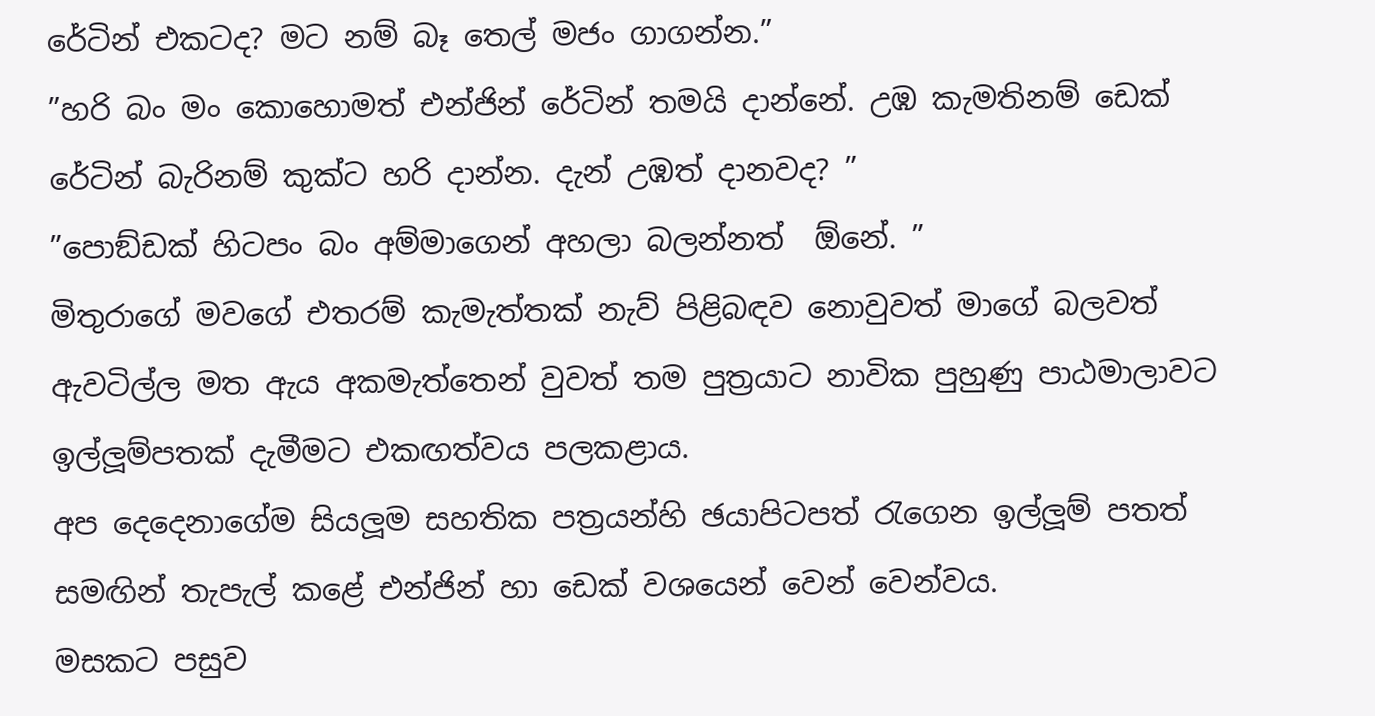රේටින් එකටද? මට නම් බෑ තෙල් මජං ගාගන්න.”
”හරි බං මං කොහොමත් එන්ජින් රේටින් තමයි දාන්නේ. උඹ කැමතිනම් ඩෙක් රේටින් බැරිනම් කුක්ට හරි දාන්න. දැන් උඹත් දානවද? ”
”පොඞ්ඩක් හිටපං බං අම්මාගෙන් අහලා බලන්නත්  ඕනේ. ”
මිතුරාගේ මවගේ එතරම් කැමැත්තක් නැව් පිළිබඳව නොවුවත් මාගේ බලවත් ඇවටිල්ල මත ඇය අකමැත්තෙන් වුවත් තම පුත්‍රයාට නාවික පුහුණු පාඨමාලාවට ඉල්ලූම්පතක් දැමීමට එකඟත්වය පලකළාය.
අප දෙදෙනාගේම සියලූම සහතික පත්‍රයන්හි ඡයාපිටපත් රැගෙන ඉල්ලූම් පතත් සමඟින් තැපැල් කළේ එන්ජින් හා ඩෙක් වශයෙන් වෙන් වෙන්වය.
මසකට පසුව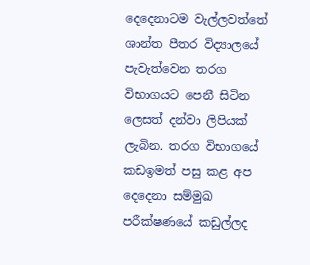දෙදෙනාටම වැල්ලවත්තේ ශාන්ත පීතර විද්‍යාලයේ පැවැත්වෙන තරග විභාගයට පෙනී සිටින ලෙසත් දන්වා ලිපියක් ලැබින. තරග විභාගයේ කඩඉමත් පසු කළ අප දෙදෙනා සම්මුඛ පරීක්ෂණයේ කඩුල්ලද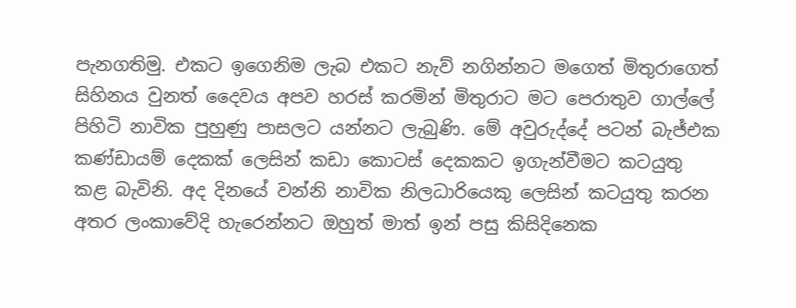පැනගතිමු. එකට ඉගෙනිම ලැබ එකට නැව් නගින්නට මගෙත් මිතුරාගෙත් සිහිනය වුනත් දෛවය අපව හරස් කරමින් මිතුරාට මට පෙරාතුව ගාල්ලේ පිහිටි නාවික පුහුණු පාසලට යන්නට ලැබුණි. මේ අවුරුද්දේ පටන් බැජ්එක කණ්ඩායම් දෙකක් ලෙසින් කඩා කොටස් දෙකකට ඉගැන්වීමට කටයුතු කළ බැවිනි. අද දිනයේ වන්නි නාවික නිලධාරියෙකු ලෙසින් කටයුතු කරන අතර ලංකාවේදි හැරෙන්නට ඔහුත් මාත් ඉන් පසු කිසිදිනෙක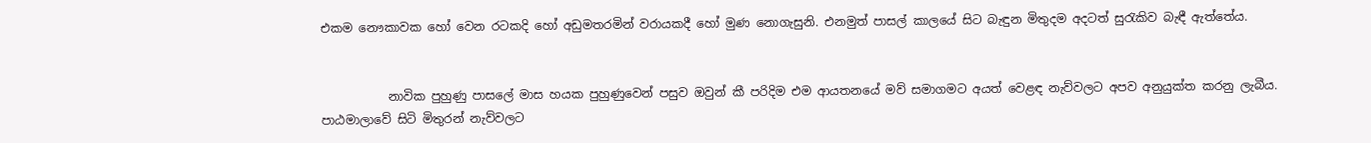එකම නෞකාවක හෝ වෙන රටකදි හෝ අඩුමතරමින් වරායකදී හෝ මුණ නොගැසුනි. එනමුත් පාසල් කාලයේ සිට බැඳුන මිතුදම අදටත් සුරැකිව බැඳී ඇත්තේය.


           නාවික පුහුණු පාසලේ මාස හයක පුහුණුවෙන් පසුව ඔවුන් කී පරිදිම එම ආයතනයේ මව් සමාගමට අයත් වෙළඳ නැව්වලට අපව අනුයුක්ත කරනු ලැබීය. පාඨමාලාවේ සිටි මිතුරන් නැව්වලට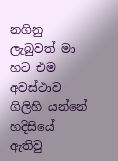නගිනු ලැබුවත් මා හට එම අවස්ථාව ගිලිහි යන්නේ හදිසියේ ඇතිවු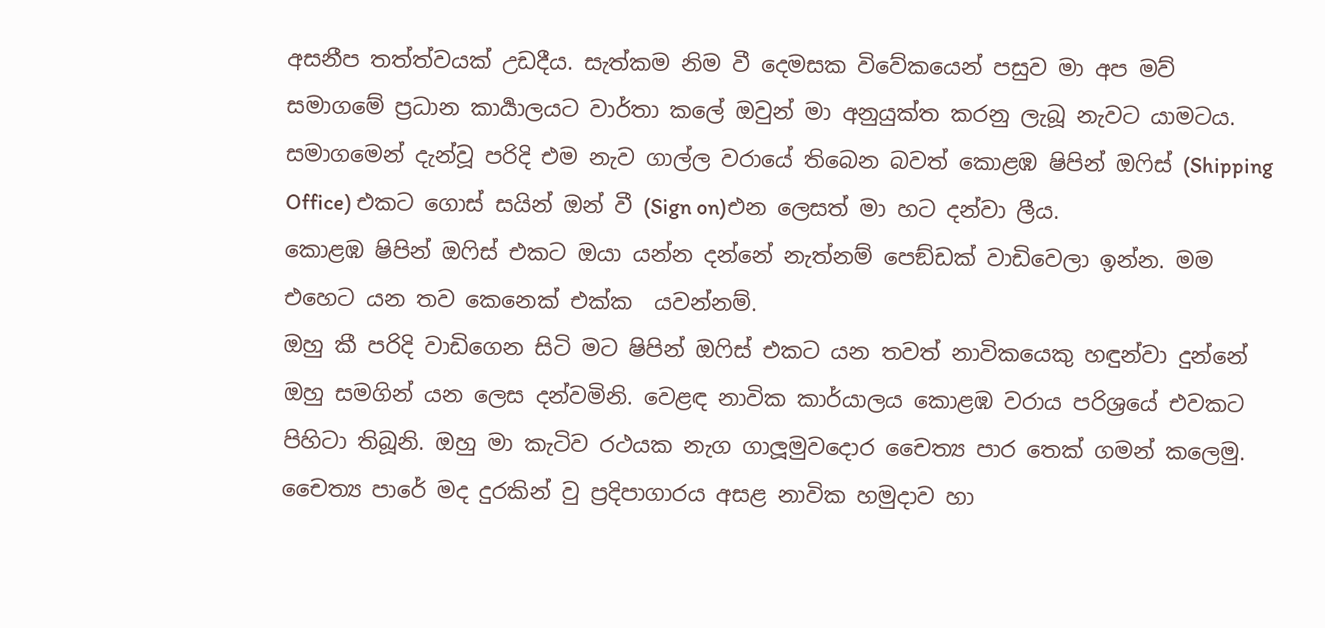අසනීප තත්ත්වයක් උඩදීය. සැත්කම නිම වී දෙමසක විවේකයෙන් පසුව මා අප මව් සමාගමේ ප්‍රධාන කාර්‍යාලයට වාර්තා කලේ ඔවුන් මා අනුයුක්ත කරනු ලැබූ නැවට යාමටය. සමාගමෙන් දැන්වූ පරිදි එම නැව ගාල්ල වරායේ තිබෙන බවත් කොළඹ ෂිපින් ඔෆිස් (Shipping Office) එකට ගොස් සයින් ඔන් වී (Sign on)එන ලෙසත් මා හට දන්වා ලීය.
කොළඹ ෂිපින් ඔෆිස් එකට ඔයා යන්න දන්නේ නැත්නම් පෙඞ්ඩක් වාඩිවෙලා ඉන්න. මම එහෙට යන තව කෙනෙක් එක්ක  යවන්නම්.
ඔහු කී පරිදි වාඩිගෙන සිටි මට ෂිපින් ඔෆිස් එකට යන තවත් නාවිකයෙකු හඳුන්වා දුන්නේ ඔහු සමගින් යන ලෙස දන්වමිනි. වෙළඳ නාවික කාර්යාලය කොළඹ වරාය පරිශ්‍රයේ එවකට පිහිටා තිබූනි. ඔහු මා කැටිව රථයක නැග ගාලූමුවදොර චෛත්‍ය පාර තෙක් ගමන් කලෙමු. චෛත්‍ය පාරේ මද දුරකින් වු ප්‍රදිපාගාරය අසළ නාවික හමුදාව හා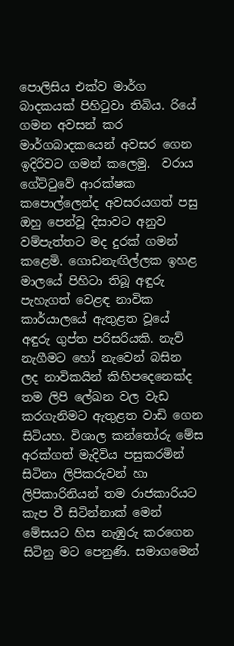පොලිසිය එක්ව මාර්ග බාදකයක් පිහිටුවා තිබිය. රියේ ගමන අවසන් කර මාර්ගබාදකයෙන් අවසර ගෙන ඉදිරිවට ගමන් කලෙමු.  වරාය ගේට්ටුවේ ආරක්ෂක කපොල්ලෙන්ද අවසරයගත් පසු ඔහු පෙන්වූ දිසාවට අනුව වම්පැත්තට මද දුරක් ගමන් කළෙමි. ගොඩනැඟිල්ලක ඉහළ මාලයේ පිහිටා තිබූ අඳුරු පැහැගත් වෙළඳ නාවික කාර්යාලයේ ඇතුළත වූයේ අඳුරු ගුප්ත පරිසරියකි. නැව් නැගීමට හෝ නැවෙන් බසින ලද නාවිකයින් කිහිපදෙනෙක්ද තම ලිපි ලේඛන වල වැඩ කරගැනිමට ඇතුළත වාඩි ගෙන සිටියහ. විශාල කන්තෝරු මේස අරක්ගත් මැදිවිය පසුකරමින් සිටිනා ලිපිකරුවන් හා ලිපිකාරිනියන් තම රාජකාරියට කැප වී සිටින්නාක් මෙන් මේසයට හිස නැඹුරු කරගෙන සිටිනු මට පෙනුණි. සමාගමෙන්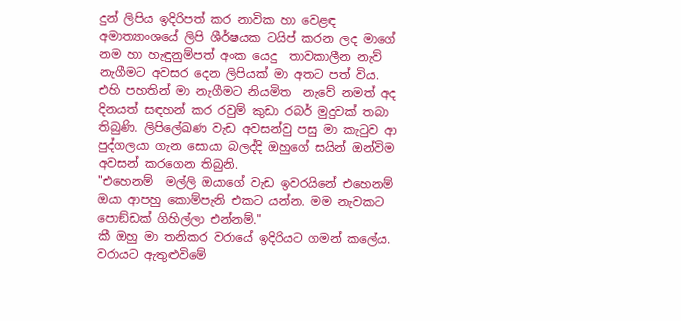දුන් ලිපිය ඉදිරිපත් කර නාවික හා වෙළඳ අමාත්‍යාංශයේ ලිපි ශීර්ෂයක ටයිප් කරන ලද මාගේ නම හා හැඳුනුම්පත් අංක යෙදු  තාවකාලීන නැව් නැගීමට අවසර දෙන ලිපියක් මා අතට පත් විය. එහි පහතින් මා නැගීමට නියමිත  නැවේ නමත් අද දිනයත් සඳහන් කර රවුම් කුඩා රබර් මුදුවක් තබා තිබුණි. ලිපිලේඛණ වැඩ අවසන්වු පසු මා කැටුව ආ පුද්ගලයා ගැන සොයා බලද්දි ඔහුගේ සයින් ඔන්විම අවසන් කරගෙන තිබුනි.
"එහෙනම්  මල්ලි ඔයාගේ වැඩ ඉවරයිනේ එහෙනම් ඔයා ආපහු කොම්පැනි එකට යන්න. මම නැවකට පොඞ්ඩක් ගිහිල්ලා එන්නම්."
කී ඔහු මා තනිකර වරායේ ඉදිරියට ගමන් කලේය. වරායට ඇතුළුවිමේ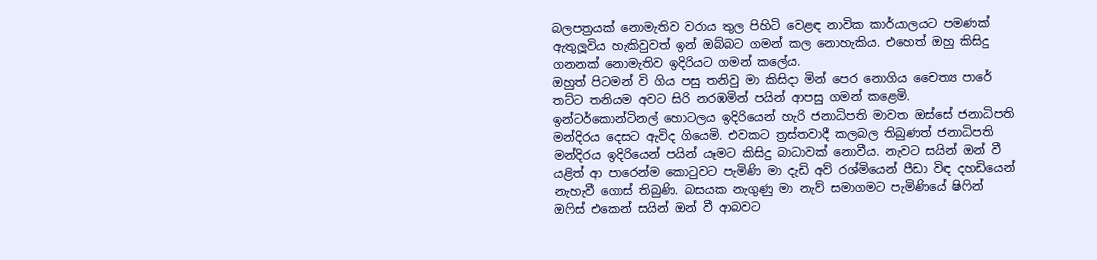බලපත්‍රයක් නොමැතිව වරාය තුල පිහිටි වෙළඳ නාවික කාර්යාලයට පමණක් ඇතුලූවිය හැකිවුවත් ඉන් ඔබ්බට ගමන් කල නොහැකිය. එහෙත් ඔහු කිසිදු ගනනක් නොමැතිව ඉදිරියට ගමන් කලේය.
ඔහුත් පිටමන් වි ගිය පසු තනිවු මා කිසිදා මින් පෙර නොගිය චෛත්‍ය පාරේ තට්ට තනියම අවට සිරි නරඹමින් පයින් ආපසු ගමන් කළෙමි. ඉන්ටර්කොන්ටිනල් හොටලය ඉදිරියෙන් හැරි ජනාධිපති මාවත ඔස්සේ ජනාධිපති මන්දිරය දෙසට ඇවිද ගියෙමි. එවකට ත්‍රස්තවාදී කලබල තිබුණත් ජනාධිපති මන්දිරය ඉදිරියෙන් පයින් යෑමට කිසිදු බාධාවක් නොවීය. නැවට සයින් ඔන් වී යළිත් ආ පාරෙන්ම කොටුවට පැමිණි මා දැඩි අව් රශ්මියෙන් පීඩා විඳ දහඩියෙන් නැහැවී ගොස් තිබුණි. බසයක නැගුණු මා නැව් සමාගමට පැමිණියේ ෂිෆින් ඔෆිස් එකෙන් සයින් ඔන් වී ආබවට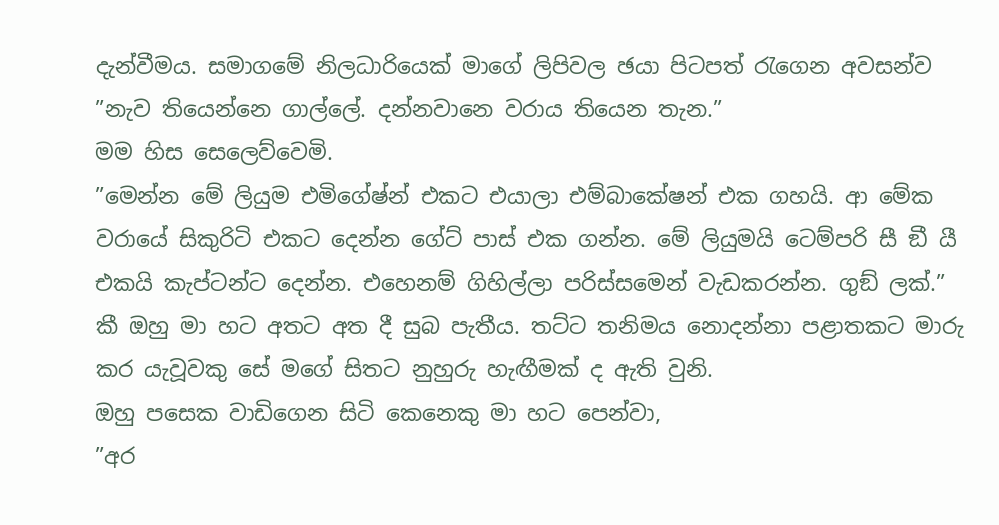දැන්වීමය. සමාගමේ නිලධාරියෙක් මාගේ ලිපිවල ඡයා පිටපත් රැගෙන අවසන්ව
”නැව තියෙන්නෙ ගාල්ලේ. දන්නවානෙ වරාය තියෙන තැන.”
මම හිස සෙලෙව්වෙමි.
”මෙන්න මේ ලියුම එමිගේෂ්න් එකට එයාලා එම්බාකේෂන් එක ගහයි. ආ මේක වරායේ සිකුරිටි එකට දෙන්න ගේට් පාස් එක ගන්න. මේ ලියුමයි ටෙම්පරි සී ඞී යී එකයි කැප්ටන්ට දෙන්න. එහෙනම් ගිහිල්ලා පරිස්සමෙන් වැඩකරන්න. ගුඞ් ලක්.”
කී ඔහු මා හට අතට අත දී සුබ පැතීය. තට්ට තනිමය නොදන්නා පළාතකට මාරු කර යැවූවකු සේ මගේ සිතට නුහුරු හැඟීමක් ද ඇති වුනි.
ඔහු පසෙක වාඩිගෙන සිටි කෙනෙකු මා හට පෙන්වා,
”අර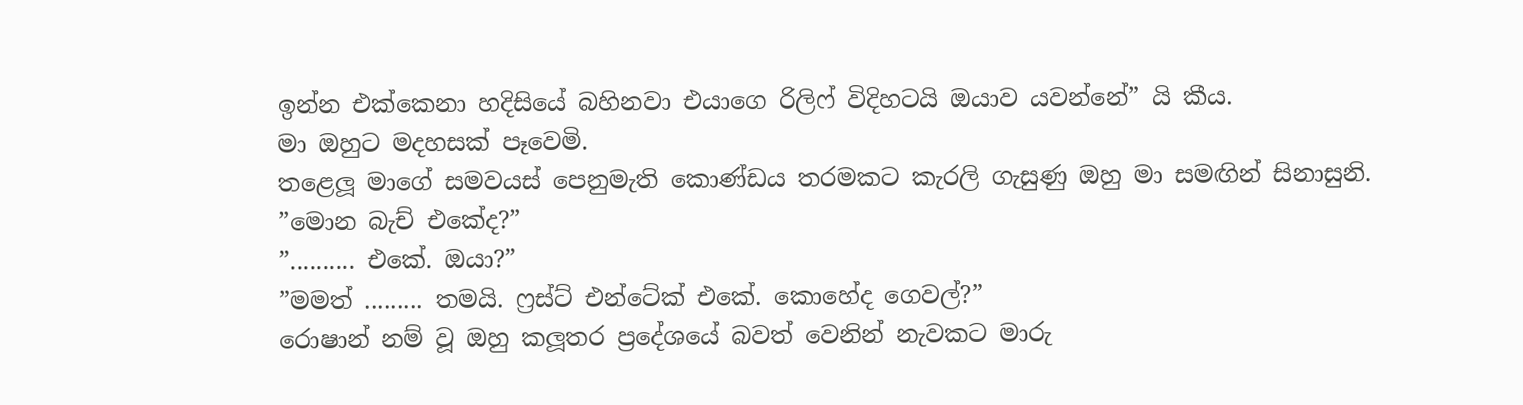ඉන්න එක්කෙනා හදිසියේ බහිනවා එයාගෙ රිලිෆ් විදිහටයි ඔයාව යවන්නේ” යි කීය.
මා ඔහුට මදහසක් පෑවෙමි.
තළෙලූ මාගේ සමවයස් පෙනුමැති කොණ්ඩය තරමකට කැරලි ගැසුණු ඔහු මා සමඟින් සිනාසුනි.
”මොන බැච් එකේද?”
”.......... එකේ. ඔයා?”
”මමත් ......... තමයි. ෆ්‍රස්ට් එන්ටේක් එකේ. කොහේද ගෙවල්?”
රොෂාන් නම් වූ ඔහු කලූතර ප්‍රදේශයේ බවත් වෙනින් නැවකට මාරු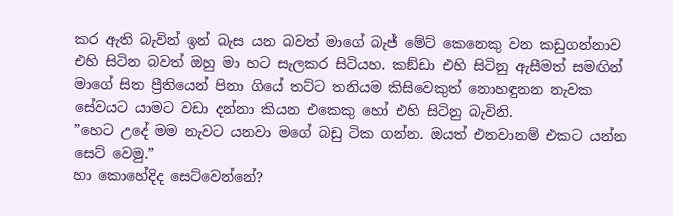කර ඇති බැවින් ඉන් බැස යන බවත් මාගේ බැජ් මේට් කෙනෙකු වන කඩුගන්නාව එහි සිටින බවත් ඔහු මා හට සැලකර සිටියහ. කඞ්ඩා එහි සිටිනු ඇසීමත් සමඟින් මාගේ සිත ප්‍රීතියෙන් පිනා ගියේ තට්ට තනියම කිසිවෙකුත් නොහඳුනන නැවක සේවයට යාමට වඩා දන්නා කියන එකෙකු හෝ එහි සිටිනු බැවිනි.
”හෙට උදේ මම නැවට යනවා මගේ බඩු ටික ගන්න. ඔයත් එනවානම් එකට යන්න සෙට් වෙමු.”
හා කොහේදිද සෙට්වෙන්නේ?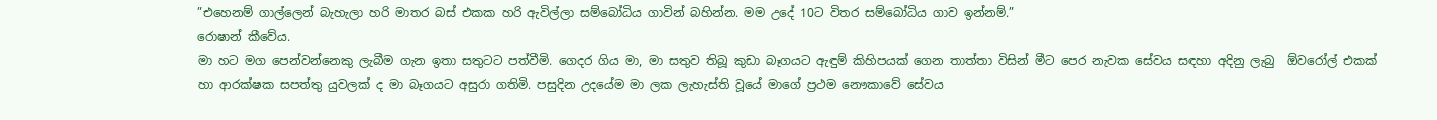”එහෙනම් ගාල්ලෙන් බැහැලා හරි මාතර බස් එකක හරි ඇවිල්ලා සම්බෝධිය ගාවින් බහින්න. මම උදේ 10ට විතර සම්බෝධිය ගාව ඉන්නම්.”
රොෂාන් කීවේය.
මා හට මග පෙන්වන්නෙකු ලැබීම ගැන ඉතා සතුටට පත්වීමි. ගෙදර ගිය මා, මා සතුව තිබූ කුඩා බෑගයට ඇඳුම් කිහිපයක් ගෙන තාත්තා විසින් මීට පෙර නැවක සේවය සඳහා අදිනු ලැබු  ඕවරෝල් එකක් හා ආරක්ෂක සපත්තු යුවලක් ද මා බෑගයට අසුරා ගතිමි. පසුදින උදයේම මා ලක ලැහැස්ති වූයේ මාගේ ප්‍රථම නෞකාවේ සේවය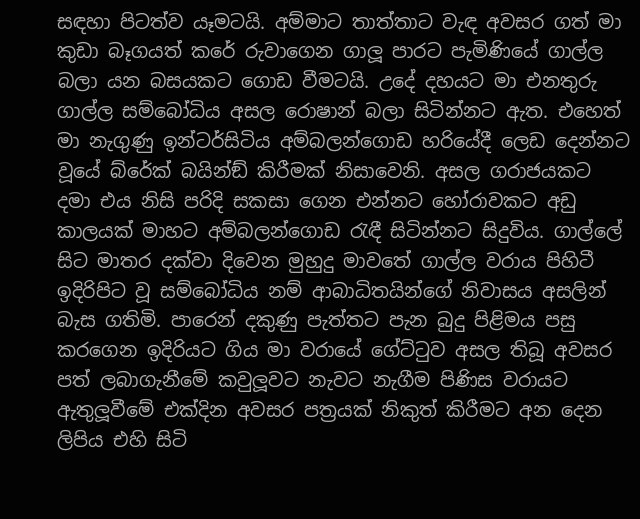සඳහා පිටත්ව යෑමටයි. අම්මාට තාත්තාට වැඳ අවසර ගත් මා කුඩා බෑගයත් කරේ රුවාගෙන ගාලූ පාරට පැමිණියේ ගාල්ල බලා යන බසයකට ගොඩ වීමටයි. උදේ දහයට මා එනතුරු ගාල්ල සම්බෝධිය අසල රොෂාන් බලා සිටින්නට ඇත. එහෙත් මා නැගුණු ඉන්ටර්සිටිය අම්බලන්ගොඩ හරියේදී ලෙඩ දෙන්නට වූයේ බ්රේක් බයින්ඞ් කිරීමක් නිසාවෙනි. අසල ගරාජයකට දමා එය නිසි පරිදි සකසා ගෙන එන්නට හෝරාවකට අඩු කාලයක් මාහට අම්බලන්ගොඩ රැඳී සිටින්නට සිදුවිය. ගාල්ලේ සිට මාතර දක්වා දිවෙන මුහුදු මාවතේ ගාල්ල වරාය පිහිටී ඉදිරිපිට වූ සම්බෝධිය නම් ආබාධිතයින්ගේ නිවාසය අසලින් බැස ගතිමි. පාරෙන් දකුණු පැත්තට පැන බුදු පිළිමය පසු කරගෙන ඉදිරියට ගිය මා වරායේ ගේට්ටුව අසල තිබූ අවසර පත් ලබාගැනීමේ කවුලූවට නැවට නැගීම පිණිස වරායට ඇතුලූවීමේ එක්දින අවසර පත්‍රයක් නිකුත් කිරීමට අන දෙන ලිපිය එහි සිටි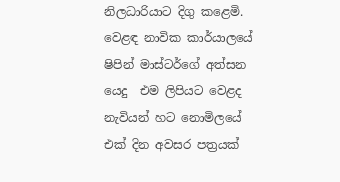නිලධාරියාට දිගු කළෙමි. වෙළඳ නාවික කාර්යාලයේ ෂිපින් මාස්ටර්ගේ අත්සන යෙදු  එම ලිපියට වෙළද නැවියන් හට නොමිලයේ එක් දින අවසර පත්‍රයක්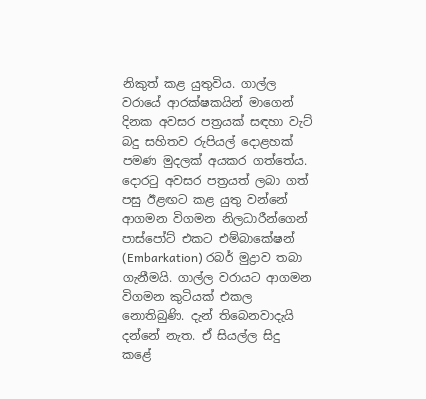නිකුත් කළ යුතුවිය. ගාල්ල වරායේ ආරක්ෂකයින් මාගෙන් දිනක අවසර පත්‍රයක් සඳහා වැට් බදු සහිතව රුපියල් දොළහක් පමණ මුදලක් අයකර ගත්තේය. දොරටු අවසර පත්‍රයත් ලබා ගත් පසු ඊළඟට කළ යුතු වන්නේ ආගමන විගමන නිලධාරීන්ගෙන් පාස්පෝට් එකට එම්බාකේෂන් (Embarkation) රබර් මුද්‍රාව තබා ගැනීමයි. ගාල්ල වරායට ආගමන විගමන කුටියක් එකල නොතිබුණි. දැන් තිබෙනවාදැයි දන්නේ නැත. ඒ සියල්ල සිදු කළේ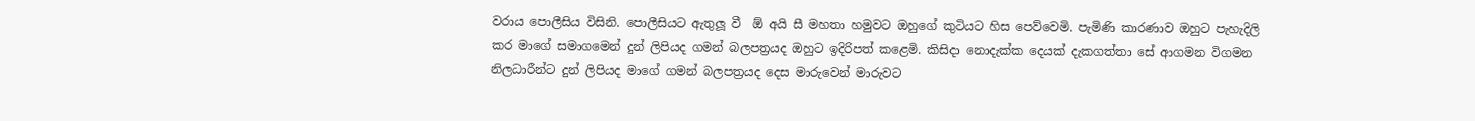වරාය පොලීසිය විසිනි. පොලීසියට ඇතුලූ වී  ඕ අයි සී මහතා හමුවට ඔහුගේ කුටියට හිස පෙව්වෙමි. පැමිණි කාරණාව ඔහුට පැහැදිලි කර මාගේ සමාගමෙන් දුන් ලිපියද ගමන් බලපත්‍රයද ඔහුට ඉදිරිපත් කළෙමි. කිසිදා නොදැක්ක දෙයක් දැකගත්තා සේ ආගමන විගමන නිලධාරීන්ට දුන් ලිපියද මාගේ ගමන් බලපත්‍රයද දෙස මාරුවෙන් මාරුවට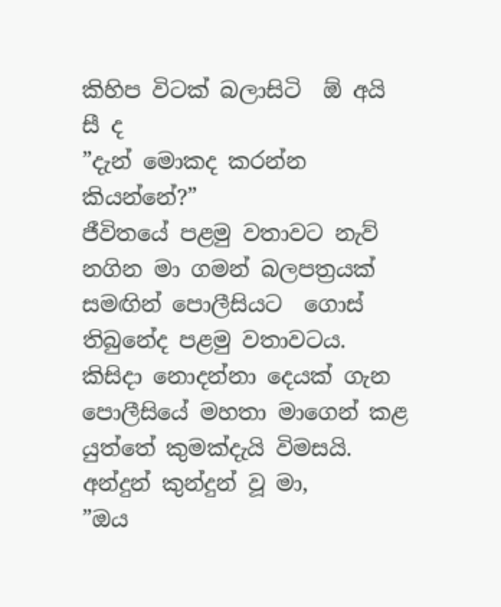කිහිප විටක් බලාසිටි  ඕ අයි සී ද
”දැන් මොකද කරන්න කියන්නේ?”
ජීවිතයේ පළමු වතාවට නැව් නගින මා ගමන් බලපත්‍රයක් සමඟින් පොලීසියට  ගොස් තිබුනේද පළමු වතාවටය. කිසිදා නොදන්නා දෙයක් ගැන පොලීසියේ මහතා මාගෙන් කළ යුත්තේ කුමක්දැයි විමසයි. අන්දුන් කුන්දුන් වූ මා,
”ඔය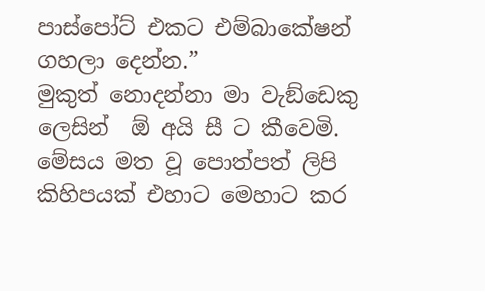පාස්පෝට් එකට එම්බාකේෂන් ගහලා දෙන්න.”
මුකුත් නොදන්නා මා වැඞ්ඩෙකු ලෙසින්  ඕ අයි සී ට කීවෙමි. මේසය මත වූ පොත්පත් ලිපි කිහිපයක් එහාට මෙහාට කර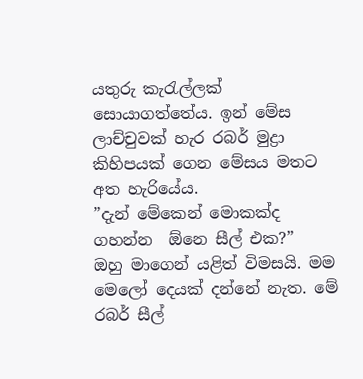යතුරු කැරැල්ලක් සොයාගත්තේය. ඉන් මේස ලාච්චුවක් හැර රබර් මුද්‍රා කිහිපයක් ගෙන මේසය මතට අත හැරියේය.
”දැන් මේකෙන් මොකක්ද ගහන්න  ඕනෙ සීල් එක?”
ඔහු මාගෙන් යළිත් විමසයි. මම මෙලෝ දෙයක් දන්නේ නැත. මේ රබර් සීල්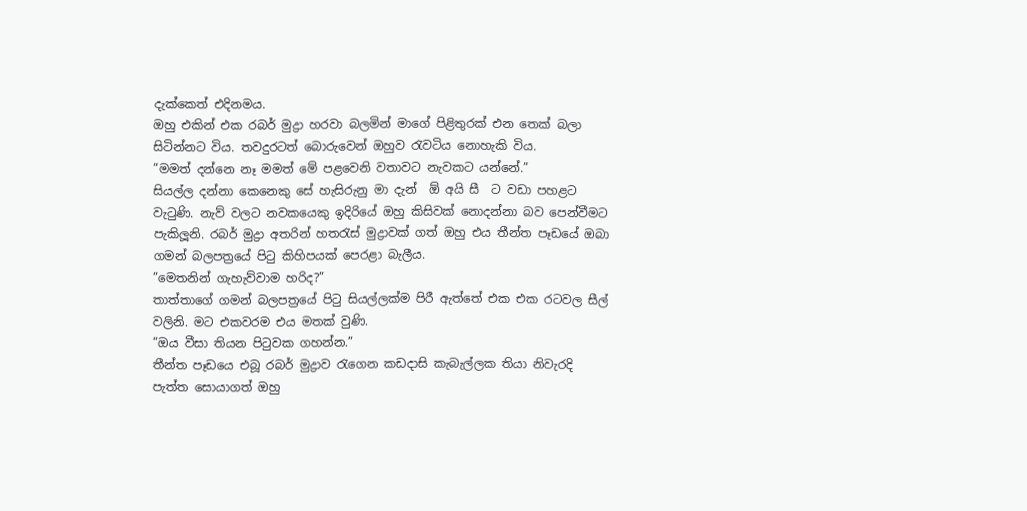දැක්කෙත් එදිනමය.
ඔහු එකින් එක රබර් මුද්‍රා හරවා බලමින් මාගේ පිළිතුරක් එන තෙක් බලා සිටින්නට විය. තවදුරටත් බොරුවෙන් ඔහුව රැවටිය නොහැකි විය.
”මමත් දන්නෙ නෑ මමත් මේ පළවෙනි වතාවට නැවකට යන්නේ.”
සියල්ල දන්නා කෙනෙකු සේ හැසිරුනු මා දැන්  ඕ අයි සී  ට වඩා පහළට වැටුණි. නැව් වලට නවකයෙකු ඉදිරියේ ඔහු කිසිවක් නොදන්නා බව පෙන්වීමට පැකිලූනි. රබර් මුද්‍රා අතරින් හතරැස් මුද්‍රාවක් ගත් ඔහු එය තීන්ත පෑඩයේ ඔබා ගමන් බලපත්‍රයේ පිටු කිහිපයක් පෙරළා බැලීය.
”මෙතනින් ගැහැව්වාම හරිද?”
තාත්තාගේ ගමන් බලපත්‍රයේ පිටු සියල්ලක්ම පිරී ඇත්තේ එක එක රටවල සීල් වලිනි. මට එකවරම එය මතක් වුණි.
”ඔය වීසා තියන පිටුවක ගහන්න.”
තීන්ත පෑඩයෙ එබූ රබර් මුද්‍රාව රැගෙන කඩදාසි කැබැල්ලක තියා නිවැරදි පැත්ත සොයාගත් ඔහු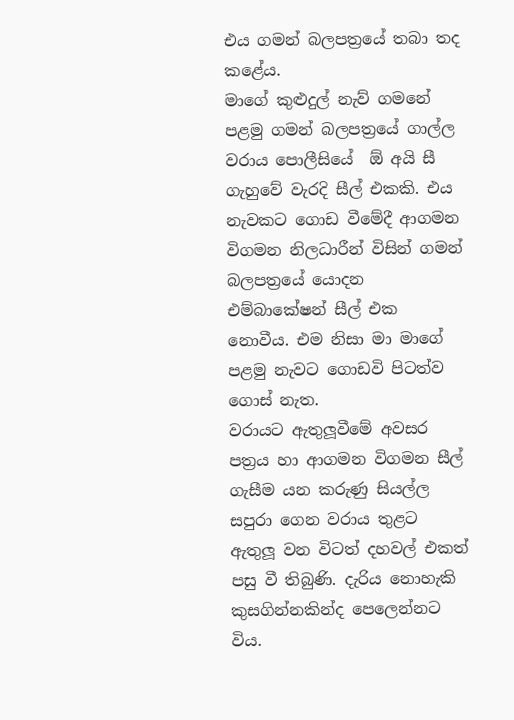එය ගමන් බලපත්‍රයේ තබා තද කළේය.
මාගේ කුළුදුල් නැව් ගමනේ පළමු ගමන් බලපත්‍රයේ ගාල්ල වරාය පොලීසියේ  ඕ අයි සී ගැහුවේ වැරදි සීල් එකකි. එය නැවකට ගොඩ වීමේදී ආගමන විගමන නිලධාරීන් විසින් ගමන් බලපත්‍රයේ යොදන එම්බාකේෂන් සීල් එක නොවීය. එම නිසා මා මාගේ පළමු නැවට ගොඩවි පිටත්ව ගොස් නැත.
වරායට ඇතුලූවීමේ අවසර පත්‍රය හා ආගමන විගමන සීල් ගැසීම යන කරුණු සියල්ල සපුරා ගෙන වරාය තුළට ඇතුලූ වන විටත් දහවල් එකත් පසු වී තිබුණි. දැරිය නොහැකි කුසගින්නකින්ද පෙලෙන්නට විය.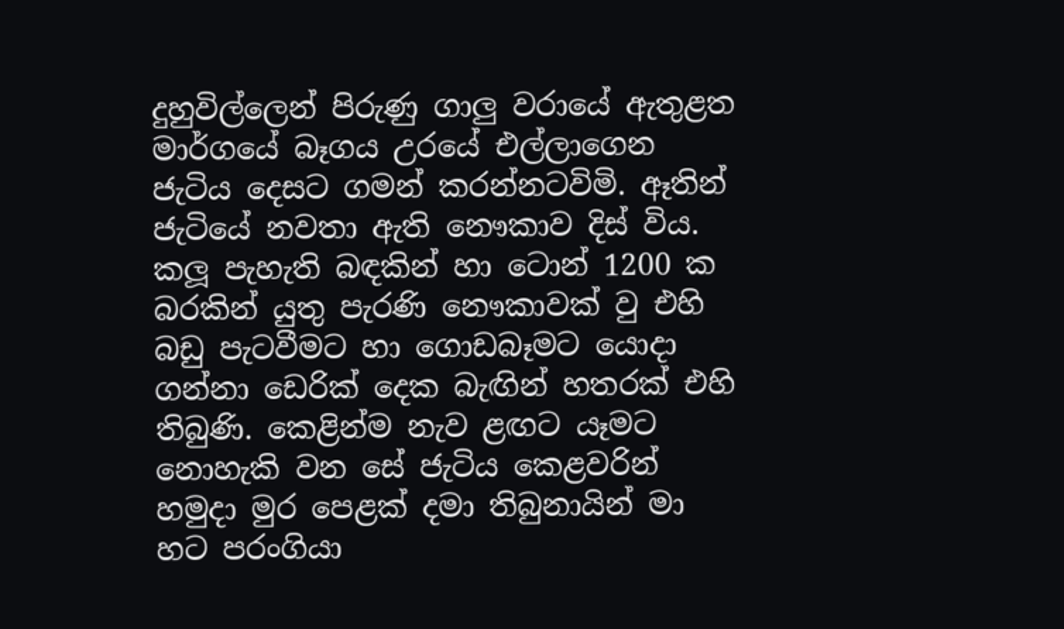දුහුවිල්ලෙන් පිරුණු ගාලු වරායේ ඇතුළත මාර්ගයේ බෑගය උරයේ එල්ලාගෙන ජැටිය දෙසට ගමන් කරන්නටවිමි. ඈතින් ජැටියේ නවතා ඇති නෞකාව දිස් විය. කලූ පැහැති බඳකින් හා ටොන් 1200 ක බරකින් යුතු පැරණි නෞකාවක් වු එහි බඩු පැටවීමට හා ගොඩබෑමට යොදා ගන්නා ඩෙරික් දෙක බැඟින් හතරක් එහි තිබුණි. කෙළින්ම නැව ළඟට යෑමට නොහැකි වන සේ ජැටිය කෙළවරින් හමුදා මුර පෙළක් දමා තිබුනායින් මා හට පරංගියා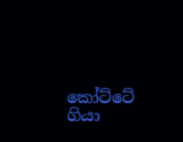කෝට්ටේ ගියා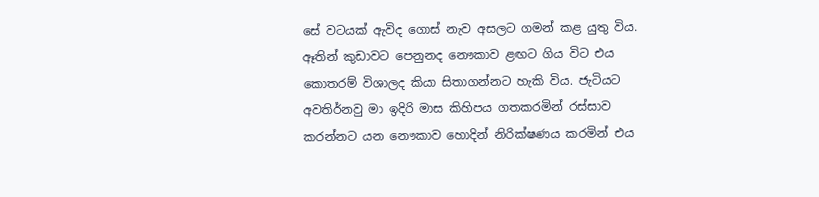සේ වටයක් ඇවිද ගොස් නැව අසලට ගමන් කළ යුතු විය.  ඈතින් කුඩාවට පෙනුනද නෞකාව ළඟට ගිය විට එය කොතරම් විශාලද කියා සිතාගන්නට හැකි විය. ජැටියට අවතිර්නවු මා ඉදිරි මාස කිහිපය ගතකරමින් රස්සාව කරන්නට යන නෞකාව හොදින් නිරික්ෂණය කරමින් එය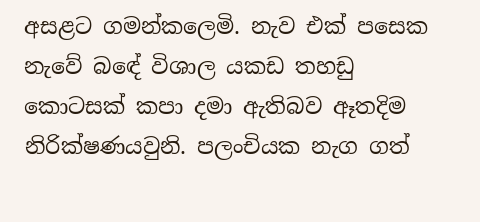අසළට ගමන්කලෙමි. නැව එක් පසෙක නැවේ බඳේ විශාල යකඩ තහඩු කොටසක් කපා දමා ඇතිබව ඈතදිම නිරික්ෂණයවුනි. පලංචියක නැග ගත්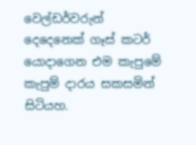වෙල්ඩර්වරුන් දෙදෙනෙක් ගෑස් කටර් යොදාගෙන එම කැපුමේ කැපුම් දාරය සකසමින් සිටියහ.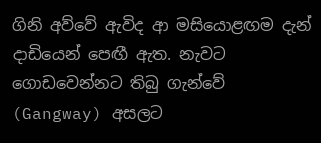ගිනි අව්වේ ඇවිද ආ මසියොළඟම දැන් දාඩියෙන් පෙඟී ඇත. නැවට ගොඩවෙන්නට තිබු ගැන්වේ (Gangway) අසලට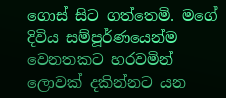ගොස් සිට ගත්තෙමි. මගේ දිවිය සම්පූර්ණයෙන්ම වෙනතකට හරවමින් ලොවක් දකින්නට යන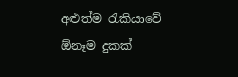අළුත්ම රැකියාවේ  ඕනෑම දුකක්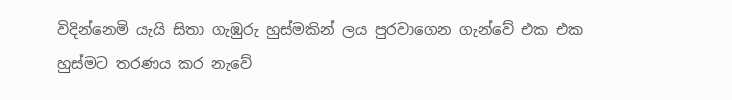විදින්නෙමි යැයි සිතා ගැඹුරු හුස්මකින් ලය පුරවාගෙන ගැන්වේ එක එක හුස්මට තරණය කර නැවේ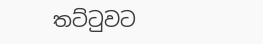තට්ටුවට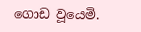ගොඩ වූයෙමි.